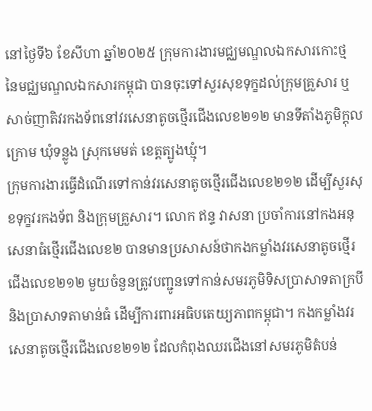នៅថ្ងៃទី៦ ខែសីហា ឆ្នាំ២០២៥ ក្រុមការងារមជ្ឈមណ្ឌលឯកសារកោះថ្ម នៃមជ្ឈមណ្ឌលឯកសារកម្ពុជា បានចុះទៅសួរសុខទុក្ខដល់ក្រុមគ្រួសារ ឬសាច់ញាតិវរកងទ័ពនៅវរសេនាតូចថ្មើរជើងលេខ២១២ មានទីតាំងភូមិក្តុលក្រោម ឃុំទន្លូង ស្រុកមេមត់ ខេត្តត្បូងឃ្មុំ។
ក្រុមការងារធ្វើដំណើរទៅកាន់វរសេនាតូចថ្មើរជើងលេខ២១២ ដើម្បីសួរសុខទុក្ខវរកងទ័ព និងក្រុមគ្រួសារ។ លោក ឥន្ទ វាសនា ប្រចាំការនៅកងអនុសេនាធំថ្មើរជើងលេខ២ បានមានប្រសាសន៍ថាកងកម្លាំងវរសេនាតូចថ្មើរជើងលេខ២១២ មួយចំនួនត្រូវបញ្ជូនទៅកាន់សមរភូមិទិសប្រាសាទតាក្របី និងប្រាសាទតាមាន់ធំ ដើម្បីការពារអធិបតេយ្យភាពកម្ពុជា។ កងកម្លាំងវរសេនាតូចថ្មើរជើងលេខ២១២ ដែលកំពុងឈរជើងនៅសមរភូមិតំបន់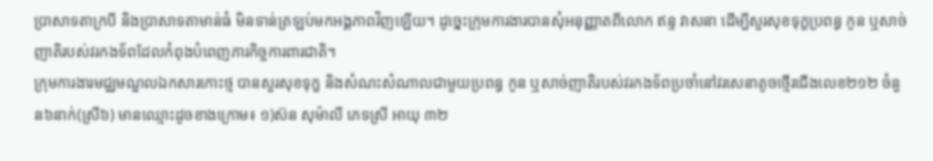ប្រាសាទតាក្របី និងប្រាសាទតាមាន់ធំ មិនទាន់ត្រឡប់មកអង្គភាពវិញឡើយ។ ដូច្នេះក្រុមការងារបានសុំអនុញ្ញាតពីលោក ឥន្ទ វាសនា ដើម្បីសួរសុខទុក្ខប្រពន្ធ កូន ឬសាច់ញាតិរបស់វរកងទ័ពដែលកំពុងបំពេញភារកិច្ចការពារជាតិ។
ក្រុមការងារមជ្ឈមណ្ឌលឯកសារកោះថ្ម បានសួរសុខទុក្ខ និងសំណះសំណាលជាមួយប្រពន្ធ កូន ឬសាច់ញាតិរបស់វរកងទ័ពប្រចាំនៅវរសេនាតូចថ្មើរជើងលេខ២១២ ចំនួន៦នាក់(ស្រី៦) មានឈ្មោះដូចខាងក្រោម៖ ១)ស៊ន សុម៉ាលី ភេទស្រី អាយុ ៣២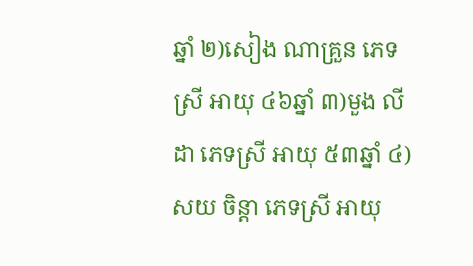ឆ្នាំ ២)សៀង ណាគ្រួន ភេទស្រី អាយុ ៤៦ឆ្នាំ ៣)មួង លីដា ភេទស្រី អាយុ ៥៣ឆ្នាំ ៤)សយ ចិន្តា ភេទស្រី អាយុ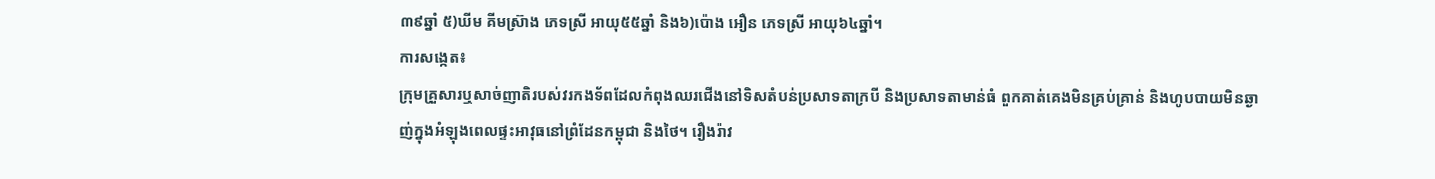៣៩ឆ្នាំ ៥)ឃីម គីមស្រ៊ាង ភេទស្រី អាយុ៥៥ឆ្នាំ និង៦)ប៉ោង អឿន ភេទស្រី អាយុ៦៤ឆ្នាំ។
ការសង្កេត៖
ក្រុមគ្រួសារឬសាច់ញាតិរបស់វរកងទ័ពដែលកំពុងឈរជើងនៅទិសតំបន់ប្រសាទតាក្របី និងប្រសាទតាមាន់ធំ ពួកគាត់គេងមិនគ្រប់គ្រាន់ និងហូបបាយមិនឆ្ងាញ់ក្នុងអំឡុងពេលផ្ទះអាវុធនៅព្រំដែនកម្ពុជា និងថៃ។ រឿងរ៉ាវ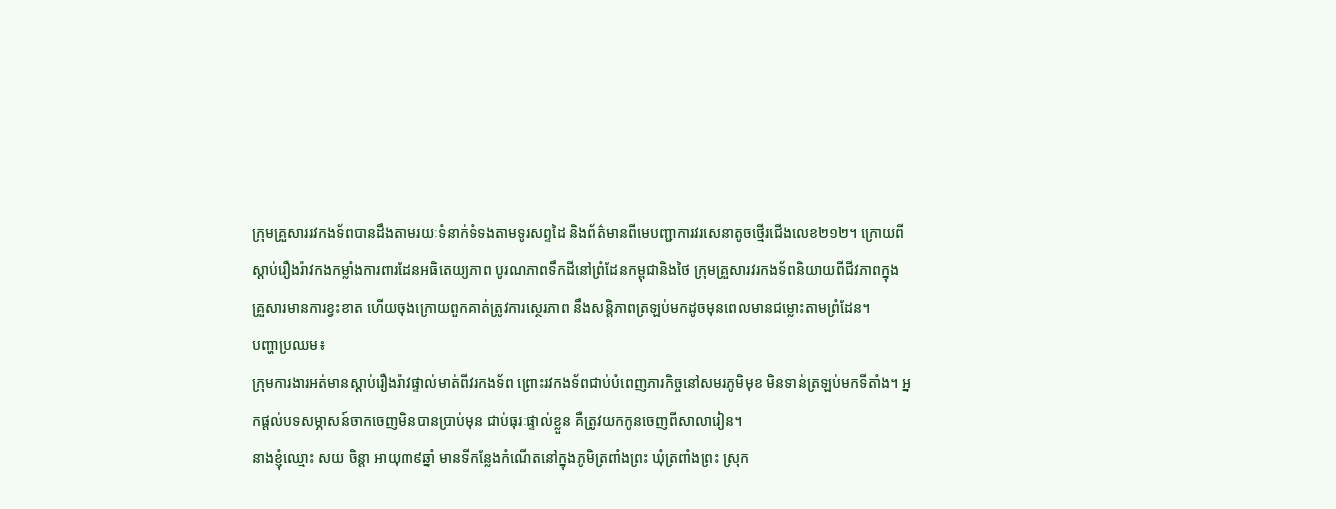ក្រុមគ្រួសាររវកងទ័ពបានដឹងតាមរយៈទំនាក់ទំទងតាមទូរសព្ទដៃ និងព័ត៌មានពីមេបញ្ជាការវរសេនាតូចថ្មើរជើងលេខ២១២។ ក្រោយពីស្តាប់រឿងរ៉ាវកងកម្លាំងការពារដែនអធិតេយ្យភាព បូរណភាពទឹកដីនៅព្រំដែនកម្ពុជានិងថៃ ក្រុមគ្រួសារវរកងទ័ពនិយាយពីជីវភាពក្នុងគ្រួសារមានការខ្វះខាត ហើយចុងក្រោយពួកគាត់ត្រូវការស្ថេរភាព នឹងសន្តិភាពត្រឡប់មកដូចមុនពេលមានជម្លោះតាមព្រំដែន។
បញ្ហាប្រឈម៖
ក្រុមការងារអត់មានស្តាប់រឿងរ៉ាវផ្ទាល់មាត់ពីវរកងទ័ព ព្រោះរវកងទ័ពជាប់បំពេញភារកិច្ចនៅសមរភូមិមុខ មិនទាន់ត្រឡប់មកទីតាំង។ អ្នកផ្តល់បទសម្ភាសន៍ចាកចេញមិនបានប្រាប់មុន ជាប់ធុរៈផ្ទាល់ខ្លួន គឺត្រូវយកកូនចេញពីសាលារៀន។
នាងខ្ញុំឈ្មោះ សយ ចិន្តា អាយុ៣៩ឆ្នាំ មានទីកន្លែងកំណើតនៅក្នុងភូមិត្រពាំងព្រះ ឃុំត្រពាំងព្រះ ស្រុក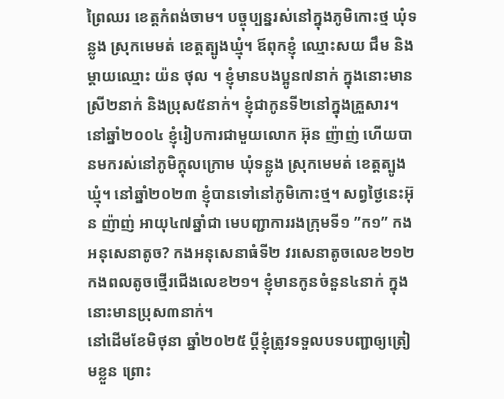ព្រៃឈរ ខេត្តកំពង់ចាម។ បច្ចុប្បន្នរស់នៅក្នុងភូមិកោះថ្ម ឃុំទន្លូង ស្រុកមេមត់ ខេត្តត្បូងឃ្មុំ។ ឪពុកខ្ញុំ ឈ្មោះសយ ជឹម និង ម្ដាយឈ្មោះ យ៉ន ថុល ។ ខ្ញុំមានបងប្អូន៧នាក់ ក្នុងនោះមានស្រី២នាក់ និងប្រុស៥នាក់។ ខ្ញុំជាកូនទី២នៅក្នុងគ្រួសារ។
នៅឆ្នាំ២០០៤ ខ្ញុំរៀបការជាមួយលោក អ៊ុន ញ៉ាញ់ ហើយបានមករស់នៅភូមិក្ដុលក្រោម ឃុំទន្លូង ស្រុកមេមត់ ខេត្តត្បូងឃ្មុំ។ នៅឆ្នាំ២០២៣ ខ្ញុំបានទៅនៅភូមិកោះថ្ម។ សព្វថ្ងៃនេះអ៊ុន ញ៉ាញ់ អាយុ៤៧ឆ្នាំជា មេបញ្ជាការរងក្រុមទី១ ”ក១” កងអនុសេនាតូច? កងអនុសេនាធំទី២ វរសេនាតូចលេខ២១២ កងពលតូចថ្មើរជើងលេខ២១។ ខ្ញុំមានកូនចំនួន៤នាក់ ក្នុងនោះមានប្រុស៣នាក់។
នៅដើមខែមិថុនា ឆ្នាំ២០២៥ ប្ដីខ្ញុំត្រូវទទួលបទបញ្ជាឲ្យត្រៀមខ្លួន ព្រោះ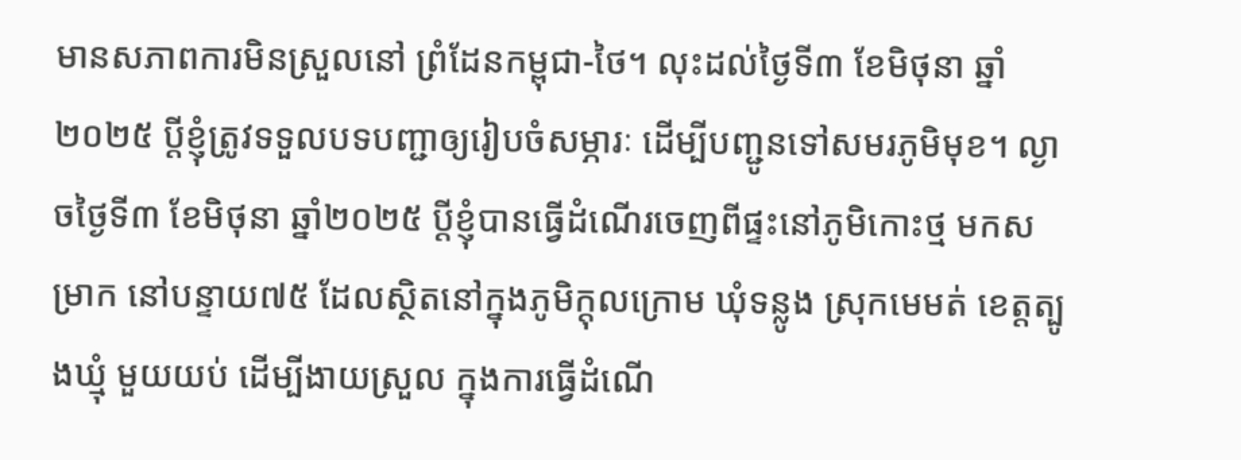មានសភាពការមិនស្រួលនៅ ព្រំដែនកម្ពុជា-ថៃ។ លុះដល់ថៃ្ងទី៣ ខែមិថុនា ឆ្នាំ២០២៥ ប្ដីខ្ញុំត្រូវទទួលបទបញ្ជាឲ្យរៀបចំសម្ភារៈ ដើម្បីបញ្ជូនទៅសមរភូមិមុខ។ ល្ងាចថ្ងៃទី៣ ខែមិថុនា ឆ្នាំ២០២៥ ប្ដីខ្ញុំបានធ្វើដំណើរចេញពីផ្ទះនៅភូមិកោះថ្ម មកសម្រាក នៅបន្ទាយ៧៥ ដែលស្ថិតនៅក្នុងភូមិក្ដុលក្រោម ឃុំទន្លូង ស្រុកមេមត់ ខេត្តត្បូងឃ្មុំ មួយយប់ ដើម្បីងាយស្រួល ក្នុងការធ្វើដំណើ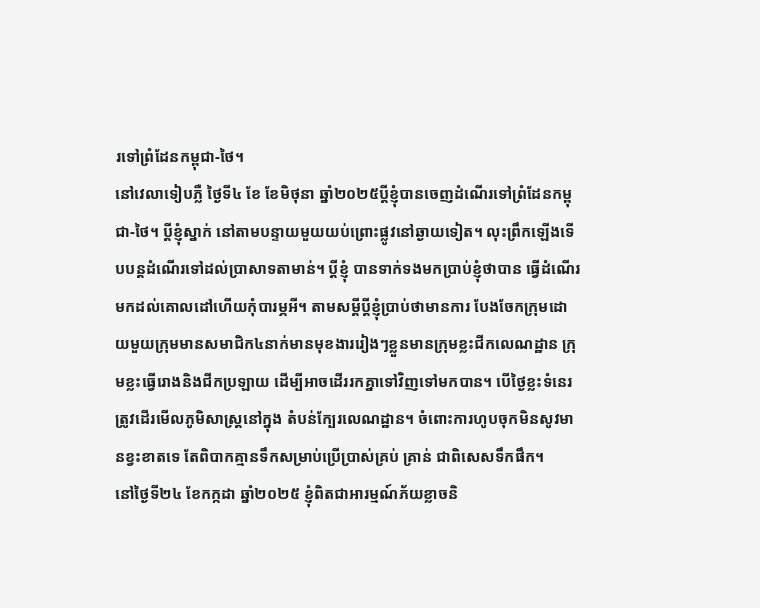រទៅព្រំដែនកម្ពុជា-ថៃ។
នៅវេលាទៀបភ្លឺ ថ្ងៃទី៤ ខែ ខែមិថុនា ឆ្នាំ២០២៥ប្ដីខ្ញុំបានចេញដំណើរទៅព្រំដែនកម្ពុជា-ថៃ។ ប្ដីខ្ញុំស្នាក់ នៅតាមបន្ទាយមួយយប់ព្រោះផ្លូវនៅឆ្ងាយទៀត។ លុះព្រឹកឡើងទើបបន្តដំណើរទៅដល់ប្រាសាទតាមាន់។ ប្ដីខ្ញុំ បានទាក់ទងមកប្រាប់ខ្ញុំថាបាន ធ្វើដំណើរមកដល់គោលដៅហើយកុំបារម្ភអី។ តាមសម្តីប្ដីខ្ញុំប្រាប់ថាមានការ បែងចែកក្រុមដោយមួយក្រុមមានសមាជិក៤នាក់មានមុខងាររៀងៗខ្លួនមានក្រុមខ្លះជីកលេណដ្ឋាន ក្រុមខ្លះធ្វើរោងនិងជីកប្រឡាយ ដើម្បីអាចដើររកគ្នាទៅវិញទៅមកបាន។ បើថ្ងៃខ្លះទំនេរត្រូវដើរមើលភូមិសាស្រ្តនៅក្នុង តំបន់ក្បែរលេណដ្ឋាន។ ចំពោះការហូបចុកមិនសូវមានខ្វះខាតទេ តែពិបាកគ្មានទឹកសម្រាប់ប្រើប្រាស់គ្រប់ គ្រាន់ ជាពិសេសទឹកផឹក។
នៅថ្ងៃទី២៤ ខែកក្កដា ឆ្នាំ២០២៥ ខ្ញុំពិតជាអារម្មណ៍ភ័យខ្លាចនិ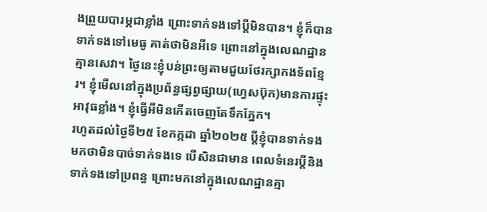ងព្រួយបារម្ភជាខ្លាំង ព្រោះទាក់ទងទៅប្តីមិនបាន។ ខ្ញុំក៏បានទាក់ទងទៅមេធូ គាត់ថាមិនអីទេ ព្រោះនៅក្នុងលេណដ្ឋានគ្មានសេវា។ ថ្ងៃនេះខ្ញុំបន់ព្រះឲ្យតាមជួយថែរក្សាកងទ័ពខ្មែរ។ ខ្ញុំមើលនៅក្នុងប្រព័ន្ធផ្សព្វផ្សាយ(ហ្វេសប៊ុក)មានការផ្ទុះអាវុធខ្លាំង។ ខ្ញុំធ្វើអីមិនកើតចេញតែទឹកភ្នែក។
រហូតដល់ថ្ងៃទី២៥ ខែកក្កដា ឆ្នាំ២០២៥ ប្ដីខ្ញុំបានទាក់ទងមកថាមិនបាច់ទាក់ទងទេ បើសិនជាមាន ពេលទំនេរប្ដីនិងទាក់ទងទៅប្រពន្ធ ព្រោះមកនៅក្នុងលេណដ្ឋានគ្មា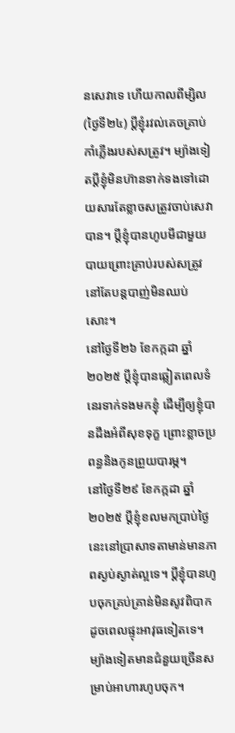នសេវាទេ ហើយកាលពីម្សិល(ថ្ងៃទី២៤) ប្ដីខ្ញុំរវល់គេចគ្រាប់កាំភ្លើងរបស់សត្រូវ។ ម្យ៉ាងទៀតប្តីខ្ញុំមិនហ៊ានទាក់ទងទៅដោយសារតែខ្លាចសត្រូវចាប់សេវាបាន។ ប្ដីខ្ញុំបានហូបមីជាមួយបាយព្រោះគ្រាប់របស់សត្រូវនៅតែបន្តបាញ់មិនឈប់សោះ។
នៅថ្ងៃទី២៦ ខែកក្កដា ឆ្នាំ២០២៥ ប្ដីខ្ញុំបានឆ្លៀតពេលទំនេរទាក់ទងមកខ្ញុំ ដើម្បីឲ្យខ្ញុំបានដឹងអំពីសុខទុក្ខ ព្រោះខ្លាចប្រពន្ធនិងកូនព្រួយបារម្ភ។
នៅថ្ងៃទី២៩ ខែកក្កដា ឆ្នាំ២០២៥ ប្ដីខ្ញុំខលមកប្រាប់ថ្ងៃនេះនៅប្រាសាទតាមាន់មានភាពស្ងប់ស្ងាត់ល្អទេ។ ប្ដីខ្ញុំបានហូបចុកគ្រប់គ្រាន់មិនសូវពិបាកដូចពេលផ្ទុះអាវុធទៀតទេ។ ម្យ៉ាងទៀតមានជំនួយច្រើនសម្រាប់អាហារហូបចុក។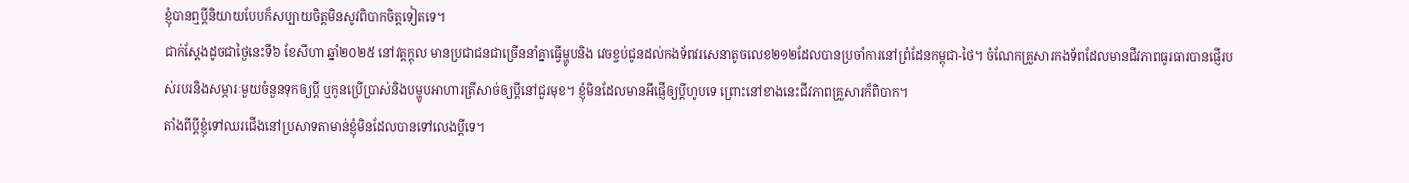ខ្ញុំបានឮប្ដីនិយាយបែបក៏សប្បាយចិត្តមិនសូវពិបាកចិត្តទៀតទេ។
ជាក់ស្ដែងដូចជាថ្ងៃនេះទី៦ ខែសីហា ឆ្នាំ២០២៥ នៅវត្តក្តុល មានប្រជាជនជាច្រើននាំគ្នាធ្វើម្ហូបនិង វេចខ្ចប់ជូនដល់កងទ័ពវរសេនាតូចលេខ២១២ដែលបានប្រចាំការនៅពំ្រដែនកម្ពុជា-ថៃ។ ចំណែកគ្រួសារកងទ័ពដែលមានជីវភាពធូរធារបានផ្ញើរបស់របរនិងសម្ភារៈមួយចំនួនទុកឲ្យប្ដី ឬកូនប្រើប្រាស់និងបម្ហូបអាហារត្រីសាច់ឲ្យប្តីនៅជួរមុខ។ ខ្ញុំមិនដែលមានអីផ្ញើឲ្យប្ដីហូបទេ ព្រោះនៅខាងនេះជីវភាពគ្រួសារក៏ពិបាក។
តាំងពីប្ដីខ្ញុំទៅឈរជើងនៅប្រសាទតាមាន់ខ្ញុំមិនដែលបានទៅលេងប្ដីទេ។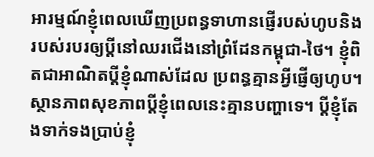អារម្មណ៍ខ្ញុំពេលឃើញប្រពន្ធទាហានផ្ញើរបស់ហូបនិងរបស់របរឲ្យប្ដីនៅឈរជើងនៅព្រំដែនកម្ពុជា-ថៃ។ ខ្ញុំពិតជាអាណិតប្ដីខ្ញុំណាស់ដែល ប្រពន្ធគ្មានអ្វីផ្ញើឲ្យហូប។ ស្ថានភាពសុខភាពប្ដីខ្ញុំពេលនេះគ្មានបញ្ហាទេ។ ប្ដីខ្ញុំតែងទាក់ទងប្រាប់ខ្ញុំ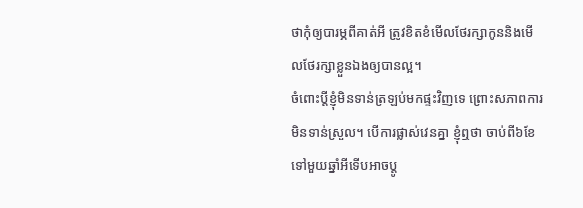ថាកុំឲ្យបារម្ភពីគាត់អី ត្រូវខិតខំមើលថែរក្សាកូននិងមើលថែរក្សាខ្លួនឯងឲ្យបានល្អ។
ចំពោះប្ដីខ្ញុំមិនទាន់ត្រឡប់មកផ្ទះវិញទេ ព្រោះសភាពការមិនទាន់ស្រួល។ បើការផ្លាស់វេនគ្នា ខ្ញុំឮថា ចាប់ពី៦ខែទៅមួយឆ្នាំអីទើបអាចប្ដូ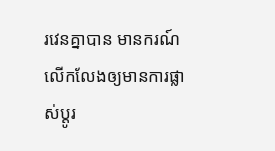រវេនគ្នាបាន មានករណ៍លើកលែងឲ្យមានការផ្លាស់ប្ដូរ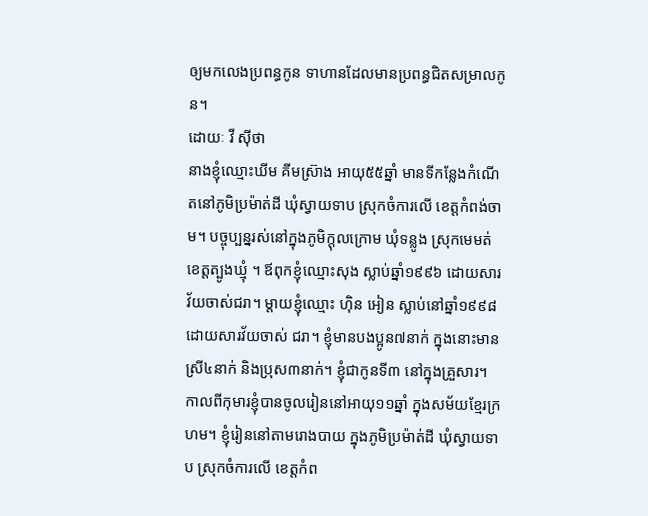ឲ្យមកលេងប្រពន្ធកូន ទាហានដែលមានប្រពន្ធជិតសម្រាលកូន។
ដោយៈ វី ស៊ីថា
នាងខ្ញុំឈ្មោះឃីម គីមស្រ៊ាង អាយុ៥៥ឆ្នាំ មានទីកន្លែងកំណើតនៅភូមិប្រម៉ាត់ដី ឃុំស្វាយទាប ស្រុកចំការលើ ខេត្តកំពង់ចាម។ បច្ចុប្បន្នរស់នៅក្នុងភូមិក្ដុលក្រោម ឃុំទន្លូង ស្រុកមេមត់ ខេត្តត្បូងឃ្មុំ ។ ឪពុកខ្ញុំឈ្មោះសុង ស្លាប់ឆ្នាំ១៩៩៦ ដោយសារវ័យចាស់ជរា។ ម្ដាយខ្ញុំឈ្មោះ ហ៊ិន អៀន ស្លាប់នៅឆ្នាំ១៩៩៨ ដោយសារវ័យចាស់ ជរា។ ខ្ញុំមានបងប្អូន៧នាក់ ក្នុងនោះមានស្រី៤នាក់ និងប្រុស៣នាក់។ ខ្ញុំជាកូនទី៣ នៅក្នុងគ្រួសារ។
កាលពីកុមារខ្ញុំបានចូលរៀននៅអាយុ១១ឆ្នាំ ក្នុងសម័យខ្មែរក្រហម។ ខ្ញុំរៀននៅតាមរោងបាយ ក្នុងភូមិប្រម៉ាត់ដី ឃុំស្វាយទាប ស្រុកចំការលើ ខេត្តកំព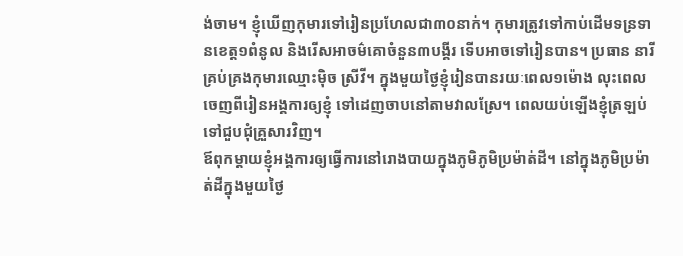ង់ចាម។ ខ្ញុំឃើញកុមារទៅរៀនប្រហែលជា៣០នាក់។ កុមារត្រូវទៅកាប់ដើមទន្រទានខេត្ត១ពំនូល និងរើសអាចម៌គោចំនួន៣បង្គីរ ទើបអាចទៅរៀនបាន។ ប្រធាន នារីគ្រប់គ្រងកុមារឈ្មោះម៉ិច ស្រីវី។ ក្នុងមួយថ្ងៃខ្ញុំរៀនបានរយៈពេល១ម៉ោង លុះពេលចេញពីរៀនអង្គការឲ្យខ្ញុំ ទៅដេញចាបនៅតាមវាលស្រែ។ ពេលយប់ឡើងខ្ញុំត្រឡប់ទៅជួបជុំគ្រួសារវិញ។
ឪពុកម្ដាយខ្ញុំអង្គការឲ្យធ្វើការនៅរោងបាយក្នុងភូមិភូមិប្រម៉ាត់ដី។ នៅក្នុងភូមិប្រម៉ាត់ដីក្នុងមួយថ្ងៃ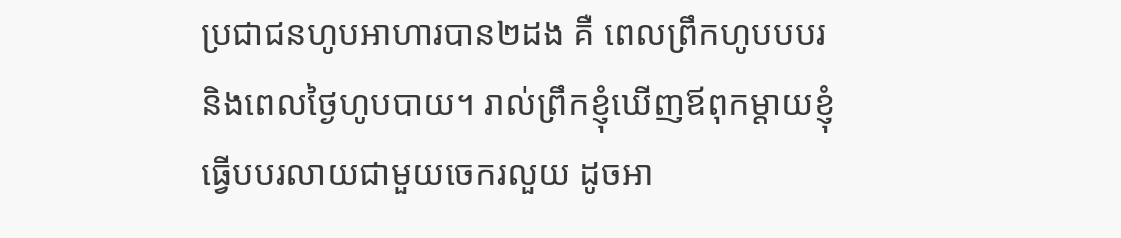ប្រជាជនហូបអាហារបាន២ដង គឺ ពេលព្រឹកហូបបបរនិងពេលថ្ងៃហូបបាយ។ រាល់ព្រឹកខ្ញុំឃើញឪពុកម្ដាយខ្ញុំធ្វើបបរលាយជាមួយចេករលួយ ដូចអា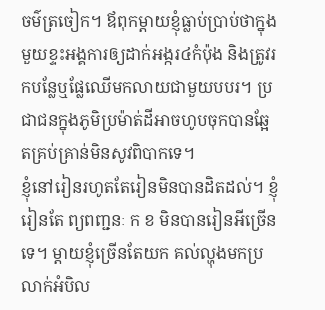ចម៌ត្រចៀក។ ឪពុកម្ដាយខ្ញុំធ្លាប់ប្រាប់ថាក្នុងមួយខ្ទះអង្គការឲ្យដាក់អង្ករ៤កំប៉ុង និងត្រូវរកបន្លែឬផ្លែឈើមកលាយជាមួយបបរ។ ប្រជាជនក្នុងភូមិប្រម៉ាត់ដីអាចហូបចុកបានឆ្អែតគ្រប់គ្រាន់មិនសូវពិបាកទេ។
ខ្ញុំនៅរៀនរហូតតែរៀនមិនបានដិតដល់។ ខ្ញុំរៀនតែ ព្យពញ្ជនៈ ក ខ មិនបានរៀនអីច្រើនទេ។ ម្ដាយខ្ញុំច្រើនតែយក គល់ល្ហុងមកប្រលាក់អំបិល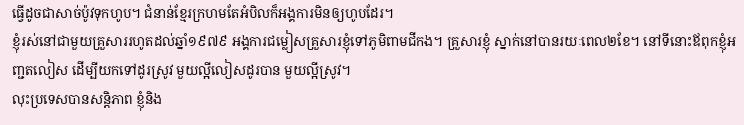ធ្វើដូចជាសាច់ប៉ូវទុកហូប។ ជំនាន់ខ្មែរក្រហមតែអំបិលក៏អង្គការមិនឲ្យហូបដែរ។
ខ្ញុំរស់នៅជាមួយគ្រួសាររហូតដល់ឆ្នាំ១៩៧៩ អង្គការជម្លៀសគ្រួសារខ្ញុំទៅភូមិពាមជីកង។ គ្រួសារខ្ញុំ ស្នាក់នៅបានរយៈពេល២ខែ។ នៅទីនោះឪពុកខ្ញុំអញ្ជតលៀស ដើម្បីយកទៅដូរស្រូវ មួយល្អីលៀសដូរបាន មួយល្អីស្រូវ។
លុះប្រទេសបានសន្តិភាព ខ្ញុំនិង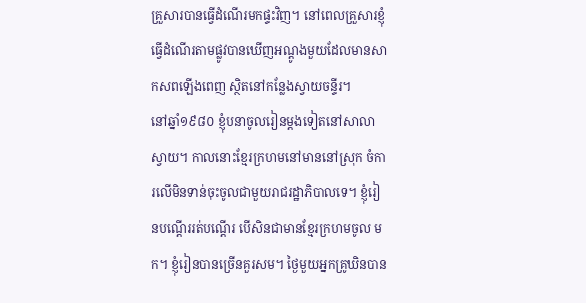គ្រួសារបានធ្វើដំណើរមកផ្ទះវិញ។ នៅពេលគ្រួសារខ្ញុំធ្វើដំណើរតាមផ្លូវបានឃើញអណ្ដូងមួយដែលមានសាកសពឡើងពេញ ស្ថិតនៅកន្លែងស្វាយចន្ទីរ។
នៅឆ្នាំ១៩៨០ ខ្ញុំបនាចូលរៀនម្ដងទៀតនៅសាលាស្វាយ។ កាលនោះខ្មែរក្រហមនៅមាននៅស្រុក ចំការលើមិនទាន់ចុះចូលជាមួយរាជរដ្ឋាភិបាលទេ។ ខ្ញុំរៀនបណ្ដើររត់បណ្ដើរ បើសិនជាមានខ្មែរក្រហមចូល មក។ ខ្ញុំរៀនបានច្រើនគួរសម។ ថ្ងៃមួយអ្នកគ្រូឃិនបាន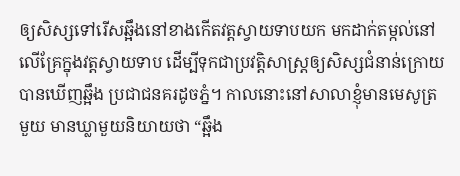ឲ្យសិស្សទៅរើសឆ្អឹងនៅខាងកើតវត្តស្វាយទាបយក មកដាក់តម្កល់នៅលើគ្រែក្នុងវត្តស្វាយទាប ដើម្បីទុកជាប្រវត្តិសាស្រ្តឲ្យសិស្សជំនាន់ក្រោយបានឃើញឆ្អឹង ប្រជាជនគរដូចភ្នំ។ កាលនោះនៅសាលាខ្ញុំមានមេសូត្រមួយ មានឃ្លាមួយនិយាយថា “ឆ្អឹង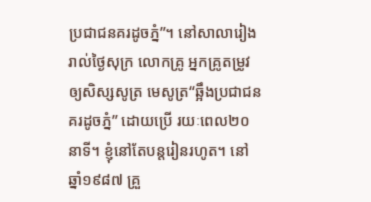ប្រជាជនគរដូចភ្នំ”។ នៅសាលារៀងរាល់ថ្ងៃសុក្រ លោកគ្រូ អ្នកគ្រូតម្រូវឲ្យសិស្សសូត្រ មេសូត្រ“ឆ្អឹងប្រជាជនគរដូចភ្នំ” ដោយប្រើ រយៈពេល២០នាទី។ ខ្ញុំនៅតែបន្តរៀនរហូត។ នៅឆ្នាំ១៩៨៧ គ្រួ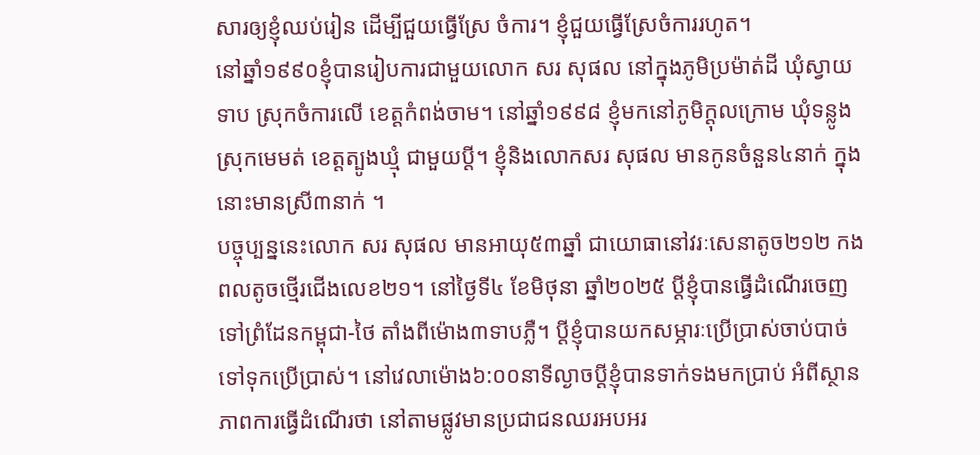សារឲ្យខ្ញុំឈប់រៀន ដើម្បីជួយធ្វើស្រែ ចំការ។ ខ្ញុំជួយធ្វើស្រែចំការរហូត។
នៅឆ្នាំ១៩៩០ខ្ញុំបានរៀបការជាមួយលោក សរ សុផល នៅក្នុងភូមិប្រម៉ាត់ដី ឃុំស្វាយទាប ស្រុកចំការលើ ខេត្តកំពង់ចាម។ នៅឆ្នាំ១៩៩៨ ខ្ញុំមកនៅភូមិក្ដុលក្រោម ឃុំទន្លូង ស្រុកមេមត់ ខេត្តត្បូងឃ្មុំ ជាមួយប្ដី។ ខ្ញុំនិងលោកសរ សុផល មានកូនចំនួន៤នាក់ ក្នុងនោះមានស្រី៣នាក់ ។
បច្ចុប្បន្ននេះលោក សរ សុផល មានអាយុ៥៣ឆ្នាំ ជាយោធានៅវរៈសេនាតូច២១២ កងពលតូចថ្មើរជើងលេខ២១។ នៅថ្ងៃទី៤ ខែមិថុនា ឆ្នាំ២០២៥ ប្ដីខ្ញុំបានធ្វើដំណើរចេញទៅព្រំដែនកម្ពុជា-ថៃ តាំងពីម៉ោង៣ទាបភ្លឺ។ ប្ដីខ្ញុំបានយកសម្ភារៈប្រើប្រាស់ចាប់បាច់ទៅទុកប្រើប្រាស់។ នៅវេលាម៉ោង៦:០០នាទីល្ងាចប្ដីខ្ញុំបានទាក់ទងមកប្រាប់ អំពីស្ថានភាពការធ្វើដំណើរថា នៅតាមផ្លូវមានប្រជាជនឈរអបអរ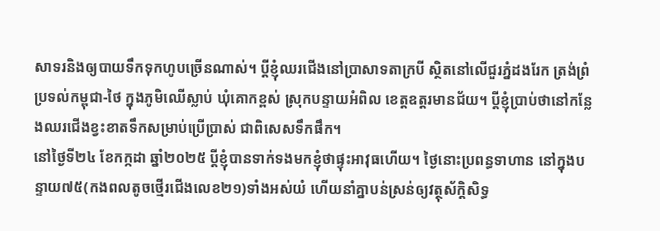សាទរនិងឲ្យបាយទឹកទុកហូបច្រើនណាស់។ ប្ដីខ្ញុំឈរជើងនៅប្រាសាទតាក្របី ស្ថិតនៅលើជួរភ្នំដងរែក ត្រង់ព្រំប្រទល់កម្ពុជា-ថៃ ក្នុងភូមិឈើស្លាប់ ឃុំគោកខ្ពស់ ស្រុកបន្ទាយអំពិល ខេត្តឧត្តរមានជ័យ។ ប្ដីខ្ញុំប្រាប់ថានៅកន្លែងឈរជើងខ្វះខាតទឹកសម្រាប់ប្រើប្រាស់ ជាពិសេសទឹកផឹក។
នៅថ្ងៃទី២៤ ខែកក្កដា ឆ្នាំ២០២៥ ប្ដីខ្ញុំបានទាក់ទងមកខ្ញុំថាផ្ទុះអាវុធហើយ។ ថ្ងៃនោះប្រពន្ធទាហាន នៅក្នុងបន្ទាយ៧៥(កងពលតូចថ្មើរជើងលេខ២១)ទាំងអស់យំ ហើយនាំគ្នាបន់ស្រន់ឲ្យវត្ថុស័ក្តិសិទ្ធ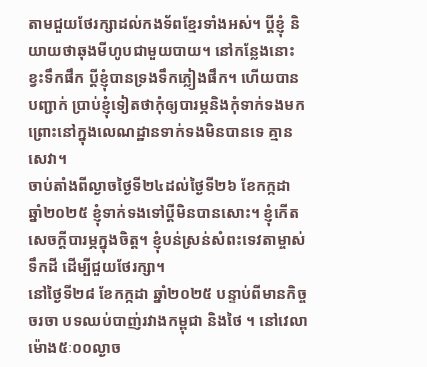តាមជួយថែរក្សាដល់កងទ័ពខ្មែរទាំងអស់។ ប្ដីខ្ញុំ និយាយថាឆុងមីហូបជាមួយបាយ។ នៅកន្លែងនោះខ្វះទឹកផឹក ប្ដីខ្ញុំបានទ្រងទឹកភ្លៀងផឹក។ ហើយបានបញ្ជាក់ ប្រាប់ខ្ញុំទៀតថាកុំឲ្យបារម្ភនិងកុំទាក់ទងមកព្រោះនៅក្នុងលេណដ្ឋានទាក់ទងមិនបានទេ គ្មានសេវា។
ចាប់តាំងពីល្ងាចថ្ងៃទី២៤ដល់ថ្ងៃទី២៦ ខែកក្កដា ឆ្នាំ២០២៥ ខ្ញុំទាក់ទងទៅប្តីមិនបានសោះ។ ខ្ញុំកើតសេចក្ដីបារម្ភក្នុងចិត្ត។ ខ្ញុំបន់ស្រន់សំពះទេវតាម្ចាស់ទឹកដី ដើម្បីជួយថែរក្សា។
នៅថ្ងៃទី២៨ ខែកក្កដា ឆ្នាំ២០២៥ បន្ទាប់ពីមានកិច្ចចរចា បទឈប់បាញ់រវាងកម្ពុជា និងថៃ ។ នៅវេលាម៉ោង៥ៈ០០ល្ងាច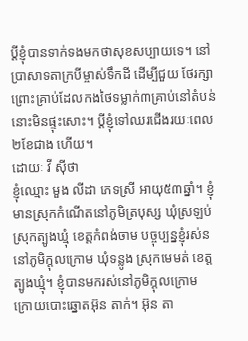ប្ដីខ្ញុំបានទាក់ទងមកថាសុខសប្បាយទេ។ នៅប្រាសាទតាក្របីម្ចាស់ទឹកដី ដើម្បីជួយ ថែរក្សា ព្រោះគ្រាប់ដែលកងថៃទម្លាក់៣គ្រាប់នៅតំបន់នោះមិនផ្ទុះសោះ។ ប្ដីខ្ញុំទៅឈរជើងរយៈពេល២ខែជាង ហើយ។
ដោយៈ វី ស៊ីថា
ខ្ញុំឈ្មោះ មួង លីដា ភេទស្រី អាយុ៥៣ឆ្នាំ។ ខ្ញុំមានស្រុកកំណើតនៅភូមិត្របុស្ស ឃុំស្រឡប់ ស្រុកត្បូងឃ្មុំ ខេត្តកំពង់ចាម បច្ចុប្បន្នខ្ញុំរស់ននៅភូមិក្ដុលក្រោម ឃុំទន្លូង ស្រុកមេមត់ ខេត្តត្បូងឃ្មុំ។ ខ្ញុំបានមករស់នៅភូមិក្ដុលក្រោម ក្រោយបោះឆ្នោតអ៊ុន តាក់។ អ៊ុន តា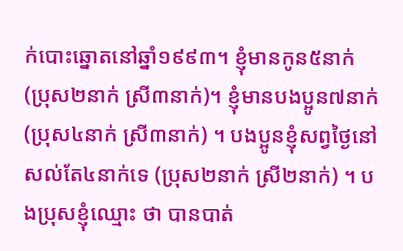ក់បោះឆ្នោតនៅឆ្នាំ១៩៩៣។ ខ្ញុំមានកូន៥នាក់(ប្រុស២នាក់ ស្រី៣នាក់)។ ខ្ញុំមានបងប្អូន៧នាក់ (ប្រុស៤នាក់ ស្រី៣នាក់) ។ បងប្អូនខ្ញុំសព្វថ្ងៃនៅសល់តែ៤នាក់ទេ (ប្រុស២នាក់ ស្រី២នាក់) ។ បងប្រុសខ្ញុំឈ្មោះ ថា បានបាត់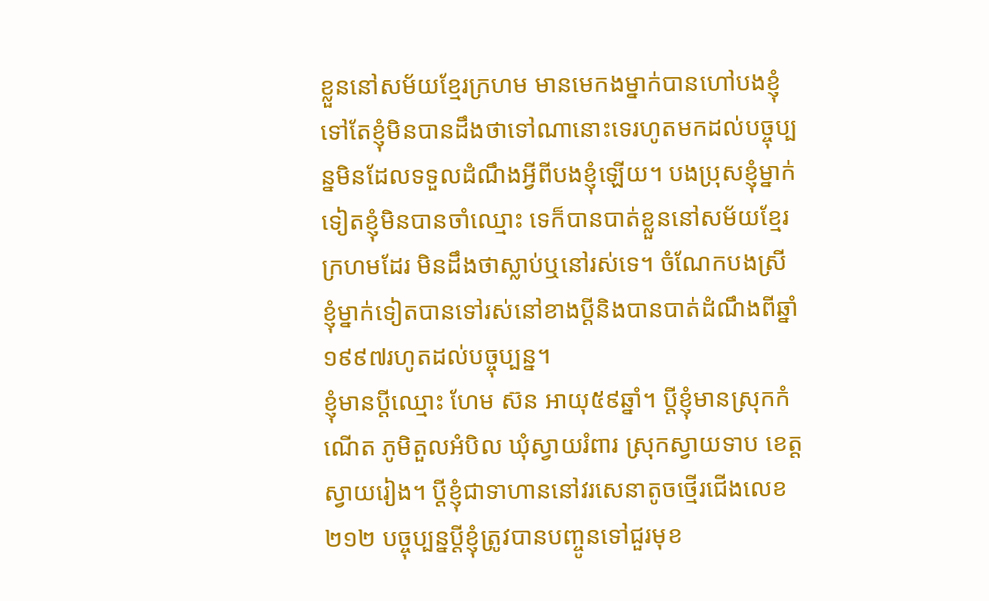ខ្លួននៅសម័យខ្មែរក្រហម មានមេកងម្នាក់បានហៅបងខ្ញុំទៅតែខ្ញុំមិនបានដឹងថាទៅណានោះទេរហូតមកដល់បច្ចុប្បន្នមិនដែលទទួលដំណឹងអ្វីពីបងខ្ញុំឡើយ។ បងប្រុសខ្ញុំម្នាក់ទៀតខ្ញុំមិនបានចាំឈ្មោះ ទេក៏បានបាត់ខ្លួននៅសម័យខ្មែរក្រហមដែរ មិនដឹងថាស្លាប់ឬនៅរស់ទេ។ ចំណែកបងស្រីខ្ញុំម្នាក់ទៀតបានទៅរស់នៅខាងប្ដីនិងបានបាត់ដំណឹងពីឆ្នាំ១៩៩៧រហូតដល់បច្ចុប្បន្ន។
ខ្ញុំមានប្ដីឈ្មោះ ហែម ស៊ន អាយុ៥៩ឆ្នាំ។ ប្ដីខ្ញុំមានស្រុកកំណើត ភូមិតួលអំបិល ឃុំស្វាយរំពារ ស្រុកស្វាយទាប ខេត្តស្វាយរៀង។ ប្ដីខ្ញុំជាទាហាននៅវរសេនាតូចថ្មើរជើងលេខ២១២ បច្ចុប្បន្នប្ដីខ្ញុំត្រូវបានបញ្ចូនទៅជួរមុខ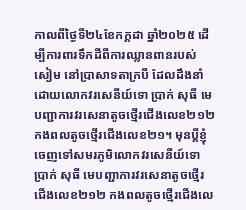កាលពីថ្ងៃទី២៤ខែកក្ដដា ឆ្នាំ២០២៥ ដើម្បីការពារទឹកដីពីការឈ្លានពានរបស់សៀម នៅប្រាសាទតាក្របី ដែលដឹងនាំដោយលោកវរសេនីយ៍ទោ ប្រាក់ សុធី មេបញ្ជាការវរសេនាតូចថ្មើរជើងលេខ២១២ កងពលតូចថ្មើរជើងលេខ២១។ មុនប្ដីខ្ញុំចេញទៅសមរភូមិលោកវរសេនីយ៍ទោ ប្រាក់ សុធី មេបញ្ជាការវរសេនាតូចថ្មើរជើងលេខ២១២ កងពលតូចថ្មើរជើងលេ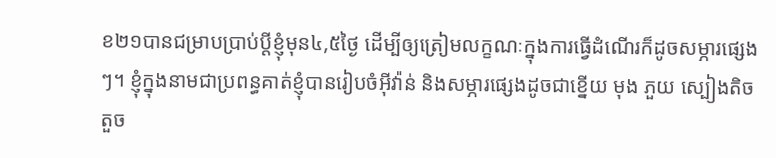ខ២១បានជម្រាបប្រាប់ប្ដីខ្ញុំមុន៤,៥ថ្ងៃ ដើម្បីឲ្យត្រៀមលក្ខណៈក្នុងការធ្វើដំណើរក៏ដូចសម្ភារផ្សេងៗ។ ខ្ញុំក្នុងនាមជាប្រពន្ធគាត់ខ្ញុំបានរៀបចំអ៊ីវ៉ាន់ និងសម្ភារផ្សេងដូចជាខ្នើយ មុង ភួយ ស្បៀងតិចតួច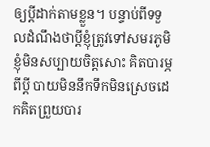ឲ្យប្ដីដាក់តាមខ្លួន។ បន្ទាប់ពីទទួលដំណឹងថាប្ដីខ្ញុំត្រូវទៅសមរភូមិខ្ញុំមិនសប្បាយចិត្តសោះ គិតបារម្ភពីប្ដី បាយមិននឹកទឹកមិនស្រេចដេកគិតព្រួយបារ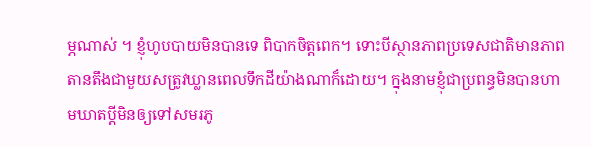ម្ភណាស់ ។ ខ្ញុំហូបបាយមិនបានទេ ពិបាកចិត្តពេក។ ទោះបីស្ថានភាពប្រទេសជាតិមានភាពតានតឹងជាមួយសត្រូវឃ្លានពេលទឹកដីយ៉ាងណាក៏ដោយ។ ក្នុងនាមខ្ញុំជាប្រពន្ធមិនបានហាមឃាតប្ដីមិនឲ្យទៅសមរភូ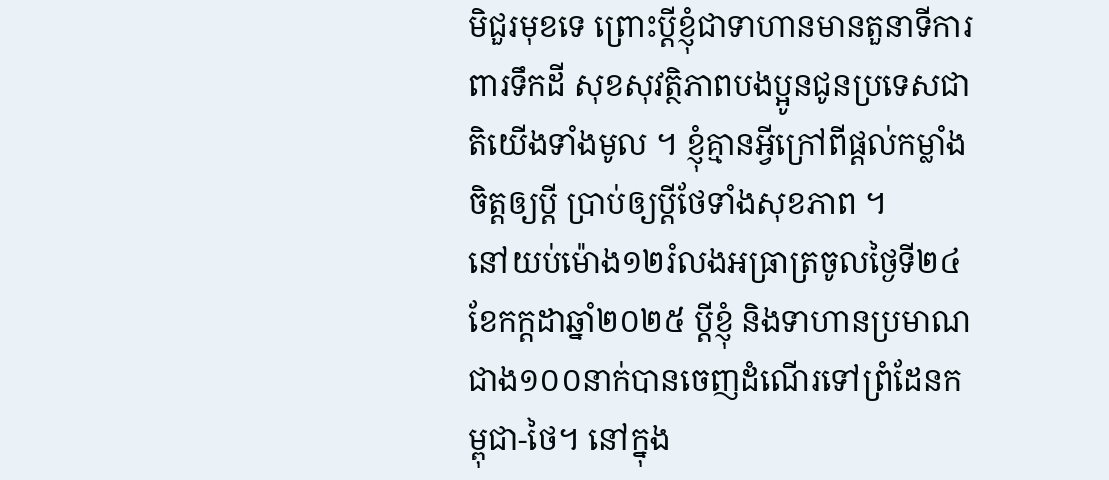មិជួរមុខទេ ព្រោះប្ដីខ្ញុំជាទាហានមានតួនាទីការពារទឹកដី សុខសុវត្ថិភាពបងប្អូនជូនប្រទេសជាតិយើងទាំងមូល ។ ខ្ញុំគ្មានអ្វីក្រៅពីផ្ដល់កម្លាំងចិត្តឲ្យប្ដី ប្រាប់ឲ្យប្ដីថែទាំងសុខភាព ។
នៅយប់ម៉ោង១២រំលងអធ្រាត្រចូលថ្ងៃទី២៤ខែកក្ដដាឆ្នាំ២០២៥ ប្ដីខ្ញុំ និងទាហានប្រមាណជាង១០០នាក់បានចេញដំណើរទៅព្រំដែនកម្ពុជា-ថៃ។ នៅក្នុង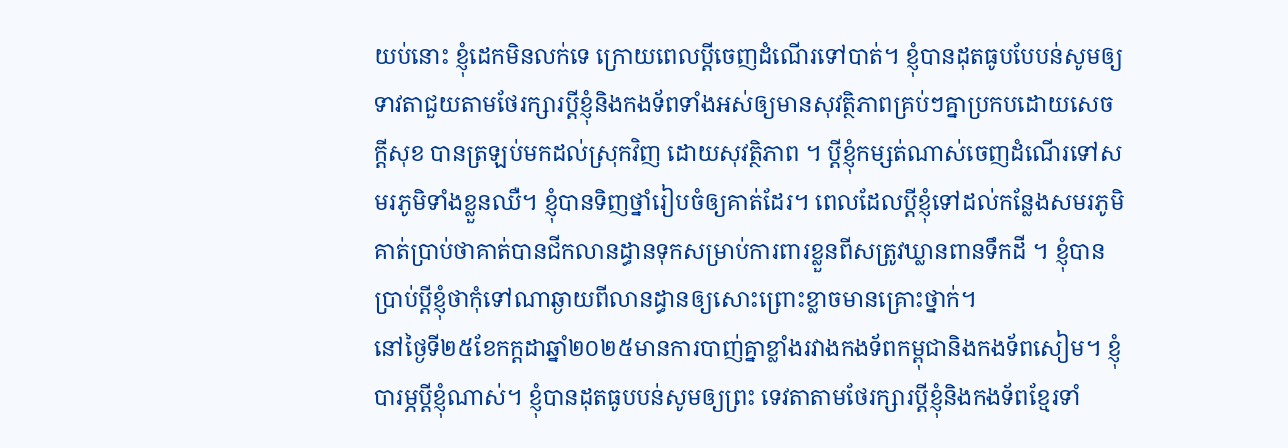យប់នោះ ខ្ញុំដេកមិនលក់ទេ ក្រោយពេលប្ដីចេញដំណើរទៅបាត់។ ខ្ញុំបានដុតធូបបែបន់សូមឲ្យទាវតាជួយតាមថែរក្សារប្ដីខ្ញុំនិងកងទ័ពទាំងអស់ឲ្យមានសុវត្ថិភាពគ្រប់ៗគ្នាប្រកបដោយសេចក្ដីសុខ បានត្រឡប់មកដល់ស្រុកវិញ ដោយសុវត្ថិភាព ។ ប្ដីខ្ញុំកម្សត់ណាស់ចេញដំណើរទៅសមរភូមិទាំងខ្លួនឈឺ។ ខ្ញុំបានទិញថ្នាំរៀបចំឲ្យគាត់ដែរ។ ពេលដែលប្ដីខ្ញុំទៅដល់កន្លែងសមរភូមិគាត់ប្រាប់ថាគាត់បានជីកលានដ្ធានទុកសម្រាប់ការពារខ្លួនពីសត្រូវឃ្លានពានទឹកដី ។ ខ្ញុំបានប្រាប់ប្ដីខ្ញុំថាកុំទៅណាឆ្ងាយពីលានដ្ធានឲ្យសោះព្រោះខ្លាចមានគ្រោះថ្នាក់។
នៅថ្ងៃទី២៥ខែកក្ដដាឆ្នាំ២០២៥មានការបាញ់គ្នាខ្លាំងរវាងកងទ័ពកម្ពុជានិងកងទ័ពសៀម។ ខ្ញុំបារម្ភប្ដីខ្ញុំណាស់។ ខ្ញុំបានដុតធូបបន់សូមឲ្យព្រះ ទេវតាតាមថែរក្សារប្ដីខ្ញុំនិងកងទ័ពខ្មែរទាំ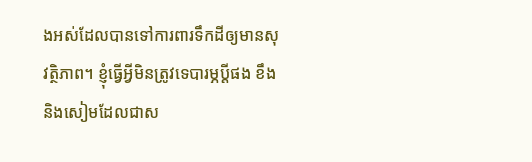ងអស់ដែលបានទៅការពារទឹកដីឲ្យមានសុវត្ថិភាព។ ខ្ញុំធ្វើអ្វីមិនត្រូវទេបារម្ភប្ដីផង ខឹងនិងសៀមដែលជាស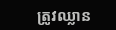ត្រូវឈ្លាន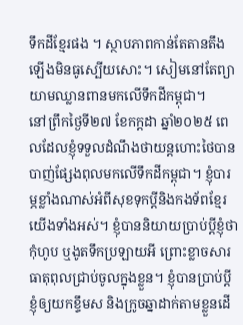ទឹកដីខ្មែរផង ។ ស្ថាបភាពកាន់តែតានតឹងឡើងមិនធូស្បើយសោះ។ សៀមនៅតែព្យាយាមឈ្លានពានមកលើទឹកដីកម្ពុជា។
នៅព្រឹកថ្ងៃទី២៧ ខែកក្ដដា ឆ្នាំ២០២៥ ពេលដែលខ្ញុំទទួលដំណឹងថាយន្តហោះថៃបានបាញ់ផ្សែងពុលមកលើទឹកដីកម្ពុជា។ ខ្ញុំបារម្ភខ្លាំងណាស់អំពីសុខទុកប្ដីនិងកងទ័ពខ្មែរយើងទាំងអស់។ ខ្ញុំបាននិយាយប្រាប់ប្ដីខ្ញុំថាកុំហូប ឬងូតទឹកប្រឡាយអី ព្រោះខ្លាចសារធាតុពុលជ្រាប់ចូលក្នុងខ្លួន។ ខ្ញុំបានប្រាប់ប្ដីខ្ញុំឲ្យយកខ្ទឹមស និងក្រូចឆ្នាដាក់តាមខ្លួនដើ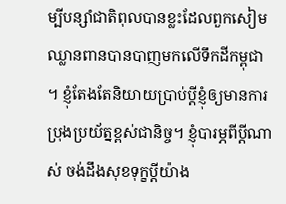ម្បីបន្សាំជាតិពុលបានខ្លះដែលពួកសៀមឈ្លានពានបានបាញមកលើទឹកដីកម្ពុជា ។ ខ្ញុំតែងតែនិយាយប្រាប់ប្ដីខ្ញុំឲ្យមានការប្រុងប្រយ័ត្នខ្ពស់ជានិច្ច។ ខ្ញុំបារម្ភពីប្ដីណាស់ ចង់ដឹងសុខទុក្ខប្ដីយ៉ាង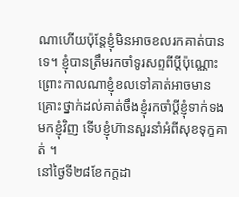ណាហើយប៉ុន្តែខ្ញុំមិនអាចខលរកគាត់បានទេ។ ខ្ញុំបានត្រឹមរកចាំទូរសព្ទពីប្ដីប៉ុណ្ណោះ ព្រោះកាលណាខ្ញុំខលទៅគាត់អាចមានគ្រោះថ្នាក់ដល់គាត់ចឹងខ្ញុំរកចាំប្ដីខ្ញុំទាក់ទងមកខ្ញុំវិញ ទើបខ្ញុំហ៊ានសួរនាំអំពីសុខទុក្ខគាត់ ។
នៅថ្ងៃទី២៨ខែកក្ដដា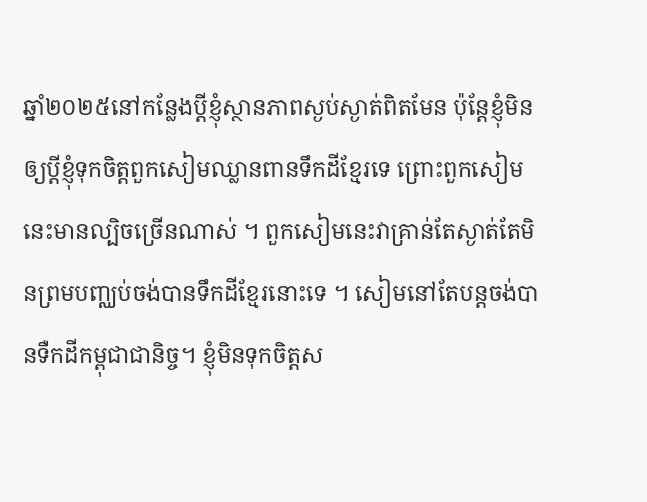ឆ្នាំ២០២៥នៅកន្លែងប្ដីខ្ញុំស្ថានភាពស្ងប់ស្ងាត់ពិតមែន ប៉ុន្តែខ្ញុំមិនឲ្យប្ដីខ្ញុំទុកចិត្តពួកសៀមឈ្លានពានទឹកដីខ្មែរទេ ព្រោះពួកសៀមនេះមានល្បិចច្រើនណាស់ ។ ពួកសៀមនេះវាគ្រាន់តែស្ងាត់តែមិនព្រមបញ្ឈប់ចង់បានទឹកដីខ្មែរនោះទេ ។ សៀមនៅតែបន្តចង់បានទឺកដីកម្ពុជាជានិច្ច។ ខ្ញុំមិនទុកចិត្តស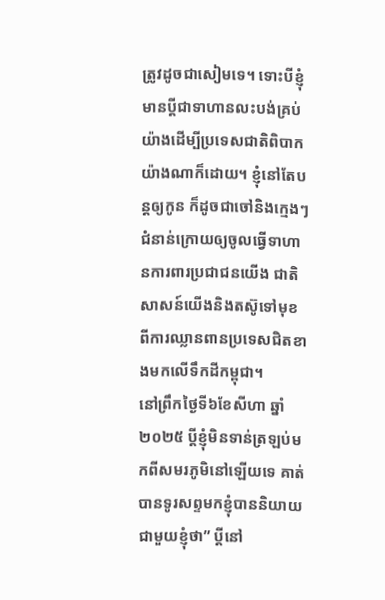ត្រូវដូចជាសៀមទេ។ ទោះបីខ្ញុំមានប្ដីជាទាហានលះបង់គ្រប់យ៉ាងដើម្បីប្រទេសជាតិពិបាកយ៉ាងណាក៏ដោយ។ ខ្ញុំនៅតែបន្តឲ្យកូន ក៏ដូចជាចៅនិងក្មេងៗជំនាន់ក្រោយឲ្យចូលធ្វើទាហានការពារប្រជាជនយើង ជាតិសាសន៍យើងនិងតស៊ូទៅមុខពីការឈ្លានពានប្រទេសជិតខាងមកលើទឹកដីកម្ពុជា។
នៅព្រឹកថ្ងៃទី៦ខែសីហា ឆ្នាំ២០២៥ ប្ដីខ្ញុំមិនទាន់ត្រឡប់មកពីសមរភូមិនៅឡើយទេ គាត់បានទូរសព្ទមកខ្ញុំបាននិយាយជាមួយខ្ញុំថា” ប្ដីនៅ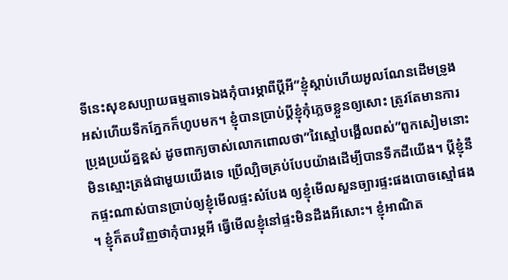ទីនេះសុខសប្បាយធម្មតាទេឯងកុំបារម្ភាពីប្ដីអី”ខ្ញុំស្ដាប់ហើយអួលណែនដើមទ្រូងអស់ហើយទឹកភ្នែកក៏ហូបមក។ ខ្ញុំបានប្រាប់ប្ដីខ្ញុំកុំភ្លេចខ្លួនឲ្យសោះ ត្រូវតែមានការប្រុងប្រយ័ត្នខ្ពស់ ដូចពាក្យចាស់លោកពោលថា”វៃស្មៅបង្អើលពស់”ពួកសៀមនោះមិនស្មោះត្រង់ជាមួយយើងទេ ប្រើល្បិចគ្រប់បែបយ៉ាងដើម្បីបានទឹកដីយើង។ ប្ដីខ្ញុំនឹកផ្ទះណាស់បានប្រាប់ឲ្យខ្ញុំមើលផ្ទះសំបែង ឲ្យខ្ញុំមើលសួនច្បារផ្ទះផងបោចស្មៅផង ។ ខ្ញុំក៏តបវិញថាកុំបារម្ភអី ធ្វើមើលខ្ញុំនៅផ្ទះមិនដឹងអីសោះ។ ខ្ញុំអាណិត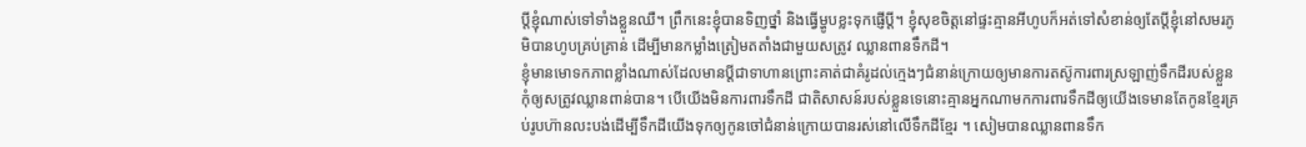ប្ដីខ្ញុំណាស់ទៅទាំងខ្លួនឈឺ។ ព្រឹកនេះខ្ញុំបានទិញថ្នាំ និងធ្វើម្ហូបខ្លះទុកផ្ញើប្ដី។ ខ្ញុំសុខចិត្តនៅផ្ទះគ្មានអីហូបក៏អត់ទៅសំខាន់ឲ្យតែប្ដីខ្ញុំនៅសមរភូមិបានហូបគ្រប់គ្រាន់ ដើម្បីមានកម្លាំងត្រៀមតតាំងជាមួយសត្រូវ ឈ្លានពានទឹកដី។
ខ្ញុំមានមោទកភាពខ្លាំងណាស់ដែលមានប្ដីជាទាហានព្រោះគាត់ជាគំរូដល់ក្មេងៗជំនាន់ក្រោយឲ្យមានការតស៊ូការពារស្រឡាញ់ទឹកដីរបស់ខ្លួនកុំឲ្យសត្រូវឈ្លានពាន់បាន។ បើយើងមិនការពារទឹកដី ជាតិសាសន៍របស់ខ្លួនទេនោះគ្មានអ្នកណាមកការពារទឹកដីឲ្យយើងទេមានតែកូនខ្មែរគ្រប់រូបហ៊ានលះបង់ដើម្បីទឹកដីយើងទុកឲ្យកូនចៅជំនាន់ក្រោយបានរស់នៅលើទឹកដីខ្មែរ ។ សៀមបានឈ្លានពានទឹក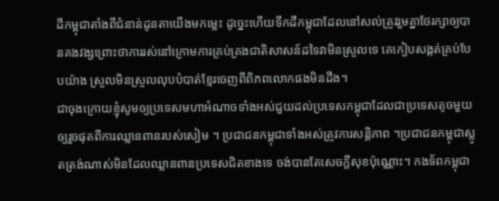ដីកម្ពុជាតាំងពីជំនាន់ដូនតាយើងមកម្លេះ ដូច្នេះហើយទឹកដីកម្ពុជាដែលនៅសល់ត្រូវរួមគ្នាថែរក្សាឲ្យបានគងវង្សព្រោះថាការរស់នៅក្រោមការគ្រប់គ្រងជាតិសាសន៍ដទៃវាមិនស្រួលទេ គេកៀបសង្កត់គ្រប់បែបយ៉ាង ស្រួលមិនស្រួលលុបបំបាត់ខ្មែរចេញពីពិភពលោកផងមិនដឹង។
ជាចុងក្រោយខ្ញុំសូមឲ្យប្រទេសមហាអំណាចទាំងអស់ជួយដល់ប្រទេសកម្ពុជាដែលជាប្រទេសតូចមួយឲ្យរួចផុតពីការឈ្លានពានរបស់សៀម ។ ប្រជាជនកម្ពុជាទាំងអស់ត្រូវការសន្តិភាព ។ប្រជាជនកម្ពុជាស្លូតត្រង់ណាស់មិនដែលឈ្លានពានប្រទេសជិតខាងទេ ចង់បានតែសេចក្ដីសុខប៉ុណ្ណោះ។ កងទ័ពកម្ពុជា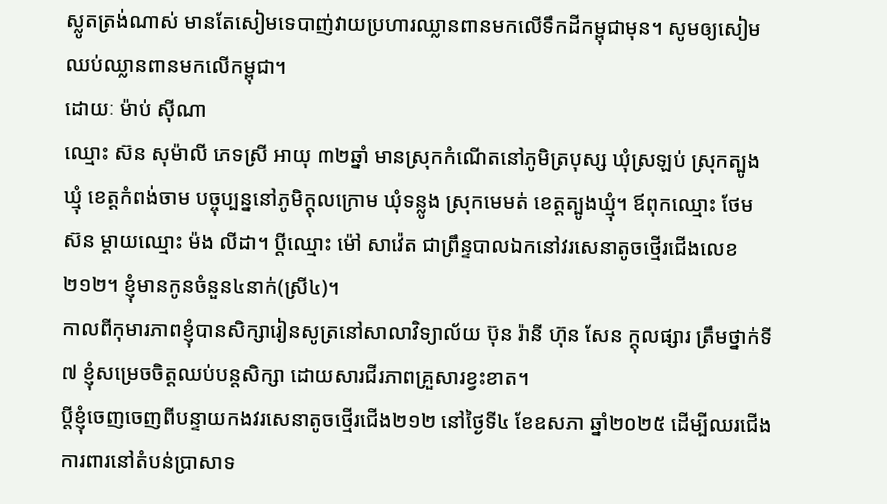ស្លូតត្រង់ណាស់ មានតែសៀមទេបាញ់វាយប្រហារឈ្លានពានមកលើទឹកដីកម្ពុជាមុន។ សូមឲ្យសៀមឈប់ឈ្លានពានមកលើកម្ពុជា។
ដោយៈ ម៉ាប់ ស៊ីណា
ឈ្មោះ ស៊ន សុម៉ាលី ភេទស្រី អាយុ ៣២ឆ្នាំ មានស្រុកកំណើតនៅភូមិត្របុស្ស ឃុំស្រឡប់ ស្រុកត្បូងឃ្មុំ ខេត្តកំពង់ចាម បច្ចុប្បន្ននៅភូមិក្តុលក្រោម ឃុំទន្លូង ស្រុកមេមត់ ខេត្តត្បូងឃ្មុំ។ ឪពុកឈ្មោះ ថែម ស៊ន ម្តាយឈ្មោះ ម៉ង លីដា។ ប្តីឈ្មោះ ម៉ៅ សាវ៉េត ជាព្រឹន្ទបាលឯកនៅវរសេនាតូចថ្មើរជើងលេខ២១២។ ខ្ញុំមានកូនចំនួន៤នាក់(ស្រី៤)។
កាលពីកុមារភាពខ្ញុំបានសិក្សារៀនសូត្រនៅសាលាវិទ្យាល័យ ប៊ុន រ៉ានី ហ៊ុន សែន ក្តុលផ្សារ ត្រឹមថ្នាក់ទី៧ ខ្ញុំសម្រេចចិត្តឈប់បន្តសិក្សា ដោយសារជីរភាពគ្រួសារខ្វះខាត។
ប្តីខ្ញុំចេញចេញពីបន្ទាយកងវរសេនាតូចថ្មើរជើង២១២ នៅថ្ងៃទី៤ ខែឧសភា ឆ្នាំ២០២៥ ដើម្បីឈរជើងការពារនៅតំបន់ប្រាសាទ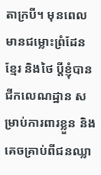តាក្របី។ មុនពេលមានជម្លោះព្រំដែនខ្មែរ និងថៃ ប្តីខ្ញុំបានជីកលេណដ្ឋាន សម្រាប់ការពារខ្លួន និងគេចគ្រាប់ពីជនឈ្លា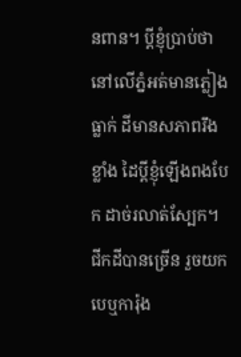នពាន។ ប្តីខ្ញុំប្រាប់ថានៅលើភ្នំអត់មានភ្លៀងធ្លាក់ ដីមានសភាពរឹងខ្លាំង ដៃប្តីខ្ញុំឡើងពងបែក ដាច់រលាត់ស្បែក។ ជីកដីបានច្រើន រួចយកបេឬការ៉ុង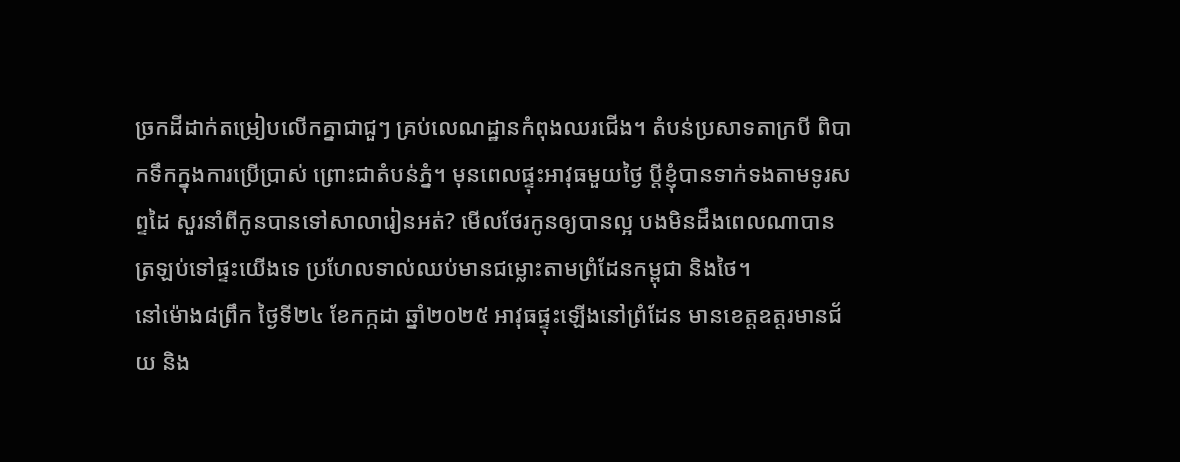ច្រកដីដាក់តម្រៀបលើកគ្នាជាជួៗ គ្រប់លេណដ្ឋានកំពុងឈរជើង។ តំបន់ប្រសាទតាក្របី ពិបាកទឹកក្នុងការប្រើប្រាស់ ព្រោះជាតំបន់ភ្នំ។ មុនពេលផ្ទុះអាវុធមួយថ្ងៃ ប្តីខ្ញុំបានទាក់ទងតាមទូរសព្ទដៃ សួរនាំពីកូនបានទៅសាលារៀនអត់? មើលថែរកូនឲ្យបានល្អ បងមិនដឹងពេលណាបានត្រឡប់ទៅផ្ទះយើងទេ ប្រហែលទាល់ឈប់មានជម្លោះតាមព្រំដែនកម្ពុជា និងថៃ។
នៅម៉ោង៨ព្រឹក ថ្ងៃទី២៤ ខែកក្កដា ឆ្នាំ២០២៥ អាវុធផ្ទុះឡើងនៅព្រំដែន មានខេត្តឧត្តរមានជ័យ និង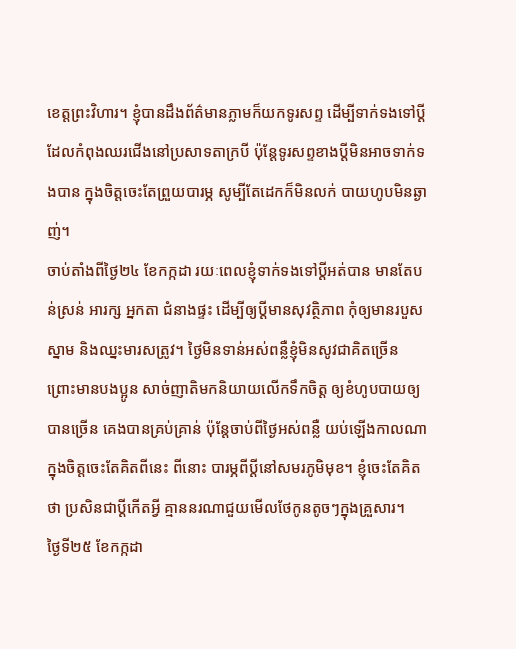ខេត្តព្រះវិហារ។ ខ្ញុំបានដឹងព័ត៌មានភ្លាមក៏យកទូរសព្ទ ដើម្បីទាក់ទងទៅប្តីដែលកំពុងឈរជើងនៅប្រសាទតាក្របី ប៉ុន្តែទូរសព្ទខាងប្តីមិនអាចទាក់ទងបាន ក្នុងចិត្តចេះតែព្រួយបារម្ភ សូម្បីតែដេកក៏មិនលក់ បាយហូបមិនឆ្ងាញ់។
ចាប់តាំងពីថ្ងៃ២៤ ខែកក្កដា រយៈពេលខ្ញុំទាក់ទងទៅប្តីអត់បាន មានតែបន់ស្រន់ អារក្ស អ្នកតា ជំនាងផ្ទះ ដើម្បីឲ្យប្តីមានសុវត្ថិភាព កុំឲ្យមានរបួសស្នាម និងឈ្នះមារសត្រូវ។ ថ្ងៃមិនទាន់អស់ពន្លឺខ្ញុំមិនសូវជាគិតច្រើន ព្រោះមានបងប្អូន សាច់ញាតិមកនិយាយលើកទឹកចិត្ត ឲ្យខំហូបបាយឲ្យបានច្រើន គេងបានគ្រប់គ្រាន់ ប៉ុន្តែចាប់ពីថ្ងៃអស់ពន្លឺ យប់ឡើងកាលណាក្នុងចិត្តចេះតែគិតពីនេះ ពីនោះ បារម្ភពីប្តីនៅសមរភូមិមុខ។ ខ្ញុំចេះតែគិតថា ប្រសិនជាប្តីកើតអ្វី គ្មាននរណាជួយមើលថែកូនតូចៗក្នុងគ្រួសារ។
ថ្ងៃទី២៥ ខែកក្កដា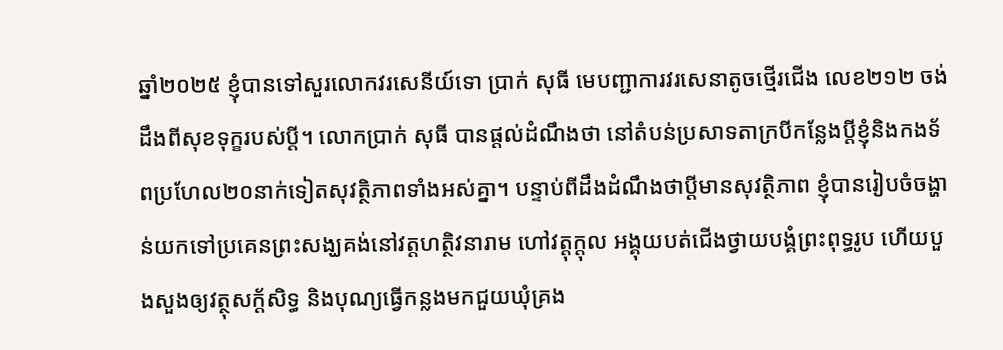ឆ្នាំ២០២៥ ខ្ញុំបានទៅសួរលោកវរសេនីយ៍ទោ ប្រាក់ សុធី មេបញ្ជាការវរសេនាតូចថ្មើរជើង លេខ២១២ ចង់ដឹងពីសុខទុក្ខរបស់ប្តី។ លោកប្រាក់ សុធី បានផ្តល់ដំណឹងថា នៅតំបន់ប្រសាទតាក្របីកន្លែងប្តីខ្ញុំនិងកងទ័ពប្រហែល២០នាក់ទៀតសុវត្ថិភាពទាំងអស់គ្នា។ បន្ទាប់ពីដឹងដំណឹងថាប្តីមានសុវត្ថិភាព ខ្ញុំបានរៀបចំចង្ហាន់យកទៅប្រគេនព្រះសង្ឃគង់នៅវត្តហត្ថិវនារាម ហៅវត្តុក្តុល អង្គុយបត់ជើងថ្វាយបង្គំព្រះពុទ្ធរូប ហើយបួងសួងឲ្យវត្ថុសក្ត័សិទ្ធ និងបុណ្យធ្វើកន្លងមកជួយឃុំគ្រង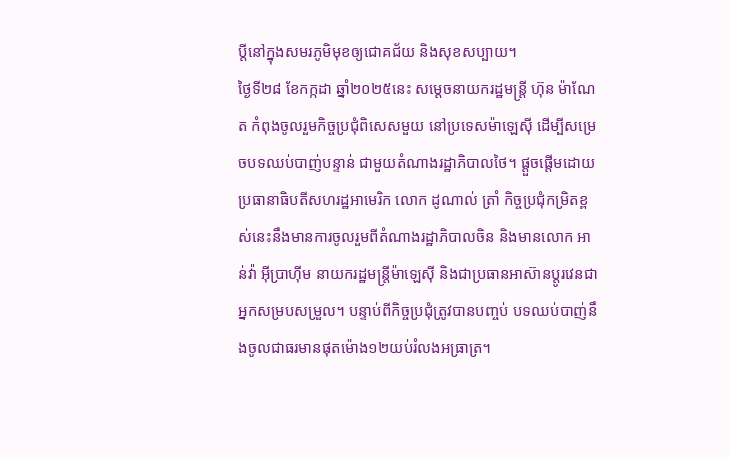ប្តីនៅក្នុងសមរភូមិមុខឲ្យជោគជ័យ និងសុខសប្បាយ។
ថ្ងៃទី២៨ ខែកក្កដា ឆ្នាំ២០២៥នេះ សម្តេចនាយករដ្ឋមន្ត្រី ហ៊ុន ម៉ាណែត កំពុងចូលរួមកិច្ចប្រជុំពិសេសមួយ នៅប្រទេសម៉ាឡេស៊ី ដើម្បីសម្រេចបទឈប់បាញ់បន្ទាន់ ជាមួយតំណាងរដ្ឋាភិបាលថៃ។ ផ្តួចផ្តើមដោយប្រធានាធិបតីសហរដ្ឋអាមេរិក លោក ដូណាល់ ត្រាំ កិច្ចប្រជុំកម្រិតខ្ពស់នេះនឹងមានការចូលរួមពីតំណាងរដ្ឋាភិបាលចិន និងមានលោក អាន់វ៉ា អ៊ីប្រាហ៊ីម នាយករដ្ឋមន្ត្រីម៉ាឡេស៊ី និងជាប្រធានអាស៊ានប្តូរវេនជាអ្នកសម្របសម្រួល។ បន្ទាប់ពីកិច្ចប្រជុំត្រូវបានបញ្ចប់ បទឈប់បាញ់នឹងចូលជាធរមានផុតម៉ោង១២យប់រំលងអធ្រាត្រ។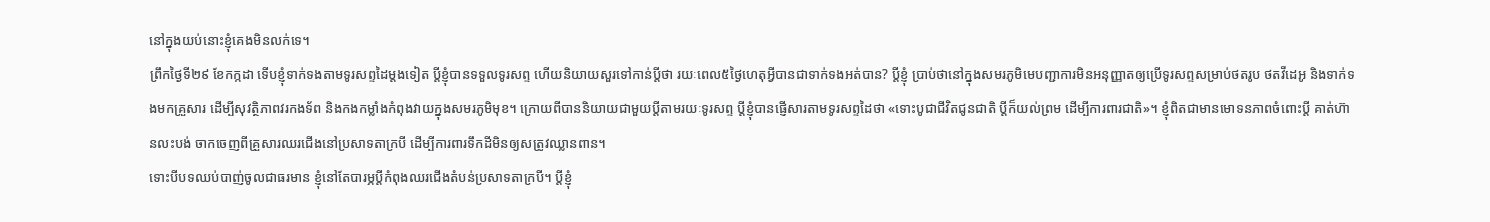នៅក្នុងយប់នោះខ្ញុំគេងមិនលក់ទេ។
ព្រឹកថ្ងៃទី២៩ ខែកក្កដា ទើបខ្ញុំទាក់ទងតាមទូរសព្ទដៃម្តងទៀត ប្តីខ្ញុំបានទទួលទូរសព្ទ ហើយនិយាយសួរទៅកាន់ប្តីថា រយៈពេល៥ថ្ងៃហេតុអ្វីបានជាទាក់ទងអត់បាន? ប្តីខ្ញុំ ប្រាប់ថានៅក្នុងសមរភូមិមេបញ្ជាការមិនអនុញ្ញាតឲ្យប្រើទូរសព្ទសម្រាប់ថតរូប ថតវីដេអូ និងទាក់ទងមកគ្រួសារ ដើម្បីសុវត្ថិភាពវរកងទ័ព និងកងកម្លាំងកំពុងវាយក្នុងសមរភូមិមុខ។ ក្រោយពីបាននិយាយជាមួយប្តីតាមរយៈទូរសព្ទ ប្តីខ្ញុំបានផ្ញើសារតាមទូរសព្ទដៃថា «ទោះបូជាជីវិតជូនជាតិ ប្តីក៏យល់ព្រម ដើម្បីការពារជាតិ»។ ខ្ញុំពិតជាមានមោទនភាពចំពោះប្តី គាត់ហ៊ានលះបង់ ចាកចេញពីគ្រួសារឈរជើងនៅប្រសាទតាក្របី ដើម្បីការពារទឹកដីមិនឲ្យសត្រូវឈ្លានពាន។
ទោះបីបទឈប់បាញ់ចូលជាធរមាន ខ្ញុំនៅតែបារម្ភប្តីកំពុងឈរជើងតំបន់ប្រសាទតាក្របី។ ប្តីខ្ញុំ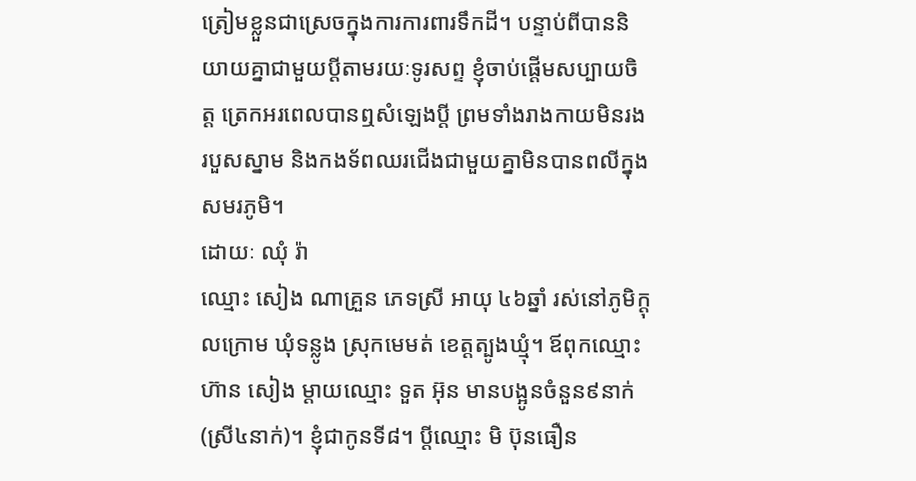ត្រៀមខ្លួនជាស្រេចក្នុងការការពារទឹកដី។ បន្ទាប់ពីបាននិយាយគ្នាជាមួយប្តីតាមរយៈទូរសព្ទ ខ្ញុំចាប់ផ្តើមសប្បាយចិត្ត ត្រេកអរពេលបានឮសំឡេងប្តី ព្រមទាំងរាងកាយមិនរងរបួសស្នាម និងកងទ័ពឈរជើងជាមួយគ្នាមិនបានពលីក្នុងសមរភូមិ។
ដោយៈ ឈុំ រ៉ា
ឈ្មោះ សៀង ណាគ្រួន ភេទស្រី អាយុ ៤៦ឆ្នាំ រស់នៅភូមិក្តុលក្រោម ឃុំទន្លូង ស្រុកមេមត់ ខេត្តត្បូងឃ្មុំ។ ឪពុកឈ្មោះ ហ៊ាន សៀង ម្តាយឈ្មោះ ទួត អ៊ុន មានបង្អូនចំនួន៩នាក់ (ស្រី៤នាក់)។ ខ្ញុំជាកូនទី៨។ ប្តីឈ្មោះ មិ ប៊ុនធឿន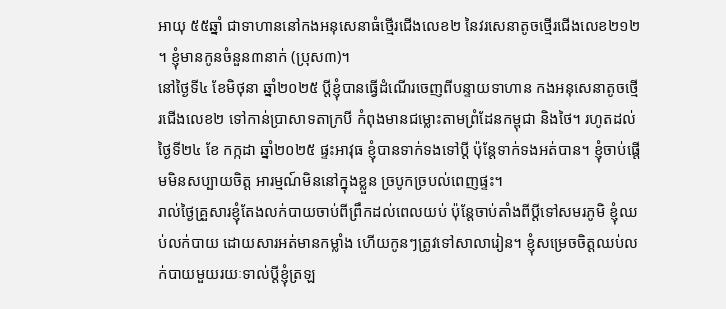អាយុ ៥៥ឆ្នាំ ជាទាហាននៅកងអនុសេនាធំថ្មើរជើងលេខ២ នៃវរសេនាតូចថ្មើរជើងលេខ២១២ ។ ខ្ញុំមានកូនចំនួន៣នាក់ (ប្រុស៣)។
នៅថ្ងៃទី៤ ខែមិថុនា ឆ្នាំ២០២៥ ប្តីខ្ញុំបានធ្វើដំណើរចេញពីបន្ទាយទាហាន កងអនុសេនាតូចថ្មើរជើងលេខ២ ទៅកាន់ប្រាសាទតាក្របី កំពុងមានជម្លោះតាមព្រំដែនកម្ពុជា និងថៃ។ រហូតដល់ថ្ងៃទី២៤ ខែ កក្កដា ឆ្នាំ២០២៥ ផ្ទះអាវុធ ខ្ញុំបានទាក់ទងទៅប្តី ប៉ុន្តែទាក់ទងអត់បាន។ ខ្ញុំចាប់ផ្តើមមិនសប្បាយចិត្ត អារម្មណ៍មិននៅក្នុងខ្លួន ច្របូកច្របល់ពេញផ្ទះ។
រាល់ថ្ងៃគ្រួសារខ្ញុំតែងលក់បាយចាប់ពីព្រឹកដល់ពេលយប់ ប៉ុន្តែចាប់តាំងពីប្តីទៅសមរភូមិ ខ្ញុំឈប់លក់បាយ ដោយសារអត់មានកម្លាំង ហើយកូនៗត្រូវទៅសាលារៀន។ ខ្ញុំសម្រេចចិត្តឈប់លក់បាយមួយរយៈទាល់ប្តីខ្ញុំត្រឡ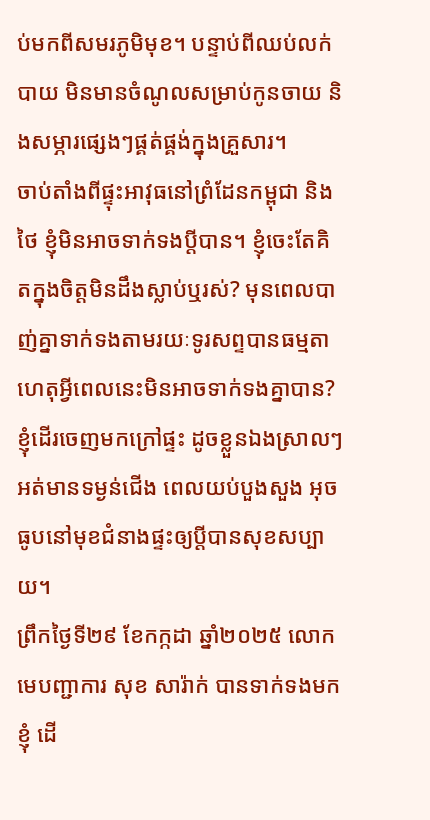ប់មកពីសមរភូមិមុខ។ បន្ទាប់ពីឈប់លក់បាយ មិនមានចំណូលសម្រាប់កូនចាយ និងសម្ភារផ្សេងៗផ្គត់ផ្គង់ក្នុងគ្រួសារ។
ចាប់តាំងពីផ្ទុះអាវុធនៅព្រំដែនកម្ពុជា និងថៃ ខ្ញុំមិនអាចទាក់ទងប្តីបាន។ ខ្ញុំចេះតែគិតក្នុងចិត្តមិនដឹងស្លាប់ឬរស់? មុនពេលបាញ់គ្នាទាក់ទងតាមរយៈទូរសព្ទបានធម្មតា ហេតុអ្វីពេលនេះមិនអាចទាក់ទងគ្នាបាន? ខ្ញុំដើរចេញមកក្រៅផ្ទះ ដូចខ្លួនឯងស្រាលៗ អត់មានទម្ងន់ជើង ពេលយប់បួងសួង អុចធូបនៅមុខជំនាងផ្ទះឲ្យប្តីបានសុខសប្បាយ។
ព្រឹកថ្ងៃទី២៩ ខែកក្កដា ឆ្នាំ២០២៥ លោកមេបញ្ជាការ សុខ សារ៉ាក់ បានទាក់ទងមកខ្ញុំ ដើ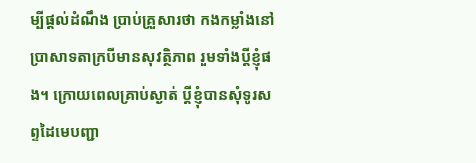ម្បីផ្តល់ដំណឹង ប្រាប់គ្រួសារថា កងកម្លាំងនៅប្រាសាទតាក្របីមានសុវត្ថិភាព រួមទាំងប្តីខ្ញុំផង។ ក្រោយពេលគ្រាប់ស្ងាត់ ប្តីខ្ញុំបានសុំទូរសព្ទដៃមេបញ្ជា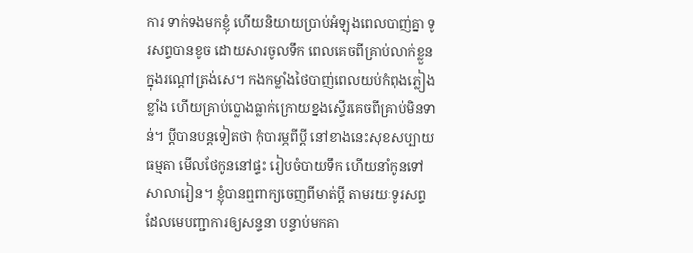ការ ទាក់ទងមកខ្ញុំ ហើយនិយាយប្រាប់អំឡុងពេលបាញ់គ្នា ទូរសព្ទបានខូច ដោយសារចូលទឹក ពេលគេចពីគ្រាប់លាក់ខ្លួនក្នុងរណ្តៅត្រង់សេ។ កងកម្លាំងថៃបាញ់ពេលយប់កំពុងភ្លៀងខ្លាំង ហើយគ្រាប់ប្លោងធ្លាក់ក្រោយខ្នងស្ទើរគេចពីគ្រាប់មិនទាន់។ ប្តីបានបន្តទៀតថា កុំបារម្ភពីប្តី នៅខាងនេះសុខសប្បាយធម្មតា មើលថែកូននៅផ្ទះ រៀបចំបាយទឹក ហើយនាំកូនទៅសាលារៀន។ ខ្ញុំបានឮពាក្យចេញពីមាត់ប្តី តាមរយៈទូរសព្ទដែលមេបញ្ជាការឲ្យសន្ទនា បន្ទាប់មកគា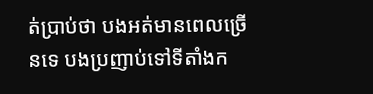ត់ប្រាប់ថា បងអត់មានពេលច្រើនទេ បងប្រញាប់ទៅទីតាំងក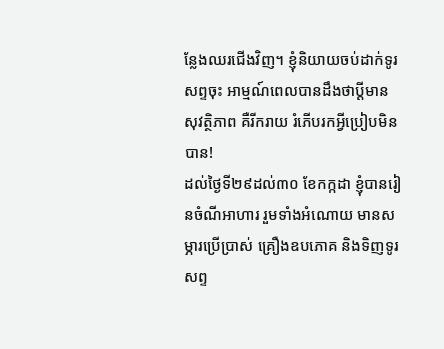ន្លែងឈរជើងវិញ។ ខ្ញុំនិយាយចប់ដាក់ទូរសព្ទចុះ អាម្មណ៍ពេលបានដឹងថាប្តីមានសុវត្ថិភាព គឺរីករាយ រំភើបរកអ្វីប្រៀបមិនបាន!
ដល់ថ្ងៃទី២៩ដល់៣០ ខែកក្កដា ខ្ញុំបានរៀនចំណីអាហារ រួមទាំងអំណោយ មានសម្ភារប្រើប្រាស់ គ្រឿងឧបភោគ និងទិញទូរសព្ទ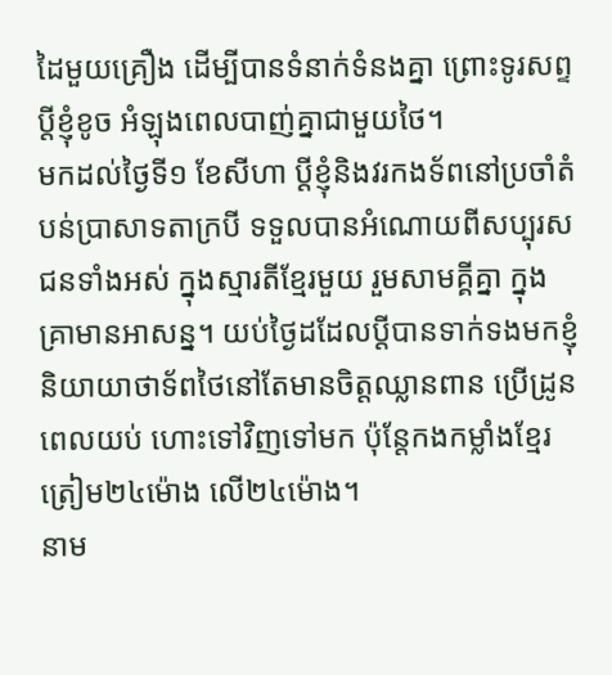ដៃមួយគ្រឿង ដើម្បីបានទំនាក់ទំនងគ្នា ព្រោះទូរសព្ទប្តីខ្ញុំខូច អំឡុងពេលបាញ់គ្នាជាមួយថៃ។
មកដល់ថ្ងៃទី១ ខែសីហា ប្តីខ្ញុំនិងវរកងទ័ពនៅប្រចាំតំបន់ប្រាសាទតាក្របី ទទួលបានអំណោយពីសប្បុរសជនទាំងអស់ ក្នុងស្មារតីខ្មែរមួយ រួមសាមគ្គីគ្នា ក្នុងគ្រាមានអាសន្ន។ យប់ថ្ងៃដដែលប្តីបានទាក់ទងមកខ្ញុំ និយាយាថាទ័ពថៃនៅតែមានចិត្តឈ្លានពាន ប្រើដ្រូនពេលយប់ ហោះទៅវិញទៅមក ប៉ុន្តែកងកម្លាំងខ្មែរត្រៀម២៤ម៉ោង លើ២៤ម៉ោង។
នាម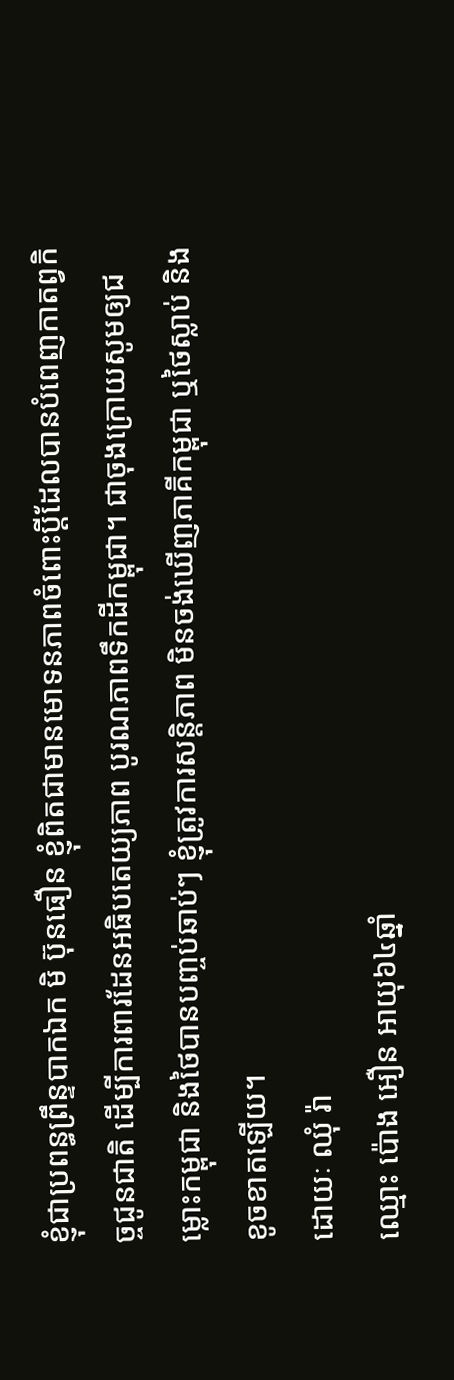ខ្ញុំជាប្រពន្ធព្រឹន្ទបាកឯក មិ ប៊ុនធឿន ខ្ញុំពិតជាមានមោទនភាពចំពោះប្តីដែលបានបំពេញកាតព្វកិច្ចជូនជាតិ ដើម្បីការពារដែនអធិបតេយ្យភាព បូរណភាពទឹកដីកម្ពុជា។ ជាចុងក្រោយសូមឲ្យជម្លោះកម្ពុជា និងថៃបានបញ្ចប់ឆាប់ៗ ខ្ញុំត្រូវការសន្តិភាព មិនចង់ឃើញភាគីកម្ពុជា ឬថៃស្លាប់ និងខូចខាតឡើយ។
ដោយៈ ឈុំ រ៉ា
ឈ្មោះ ប៉ោង អឿន អាយុ៦៤ឆ្នាំ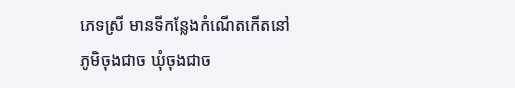ភេទស្រី មានទីកន្លែងកំណើតកើតនៅភូមិចុងជាច ឃុំចុងជាច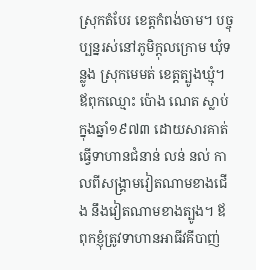ស្រុកតំបែរ ខេត្តកំពង់ចាម។ បច្ចុប្បន្នរស់នៅភូមិក្ដុលក្រោម ឃុំទន្លូង ស្រុកមេមត់ ខេត្តត្បូងឃ្មុំ។ ឪពុកឈ្មោះ ប៉ោង ណេត ស្លាប់ក្នុងឆ្នាំ១៩៧៣ ដោយសារគាត់ធ្វើទាហានជំនាន់ លន់ នល់ កាលពីសង្គ្រាមវៀតណាមខាងជើង នឹងវៀតណាមខាងត្បូង។ ឪពុកខ្ញុំត្រូវទាហានអាធីវគីបាញ់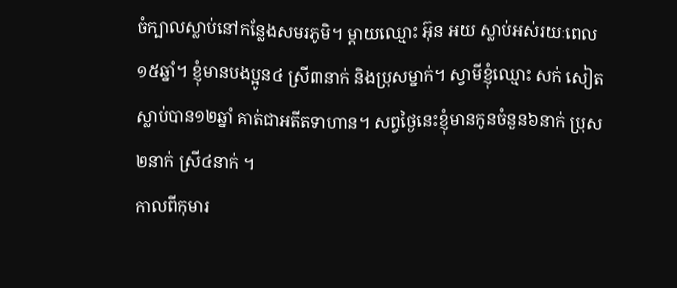ចំក្បាលស្លាប់នៅកន្លែងសមរភូមិ។ ម្ដាយឈ្មោះ អ៊ុន អយ ស្លាប់អស់រយៈពេល១៥ឆ្នាំ។ ខ្ញុំមានបងប្អូន៤ ស្រី៣នាក់ និងប្រុសម្នាក់។ ស្វាមីខ្ញុំឈ្មោះ សក់ សៀត ស្លាប់បាន១២ឆ្នាំ គាត់ជាអតីតទាហាន។ សព្វថ្ងៃនេះខ្ញុំមានកូនចំនួន៦នាក់ ប្រុស២នាក់ ស្រី៤នាក់ ។
កាលពីកុមារ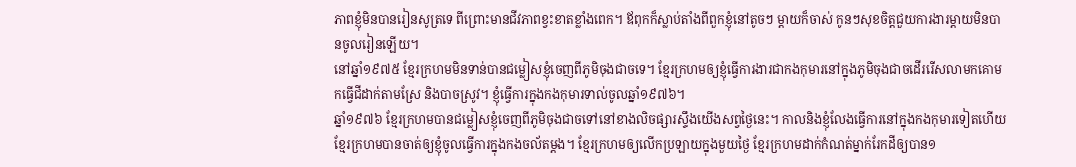ភាពខ្ញុំមិនបានរៀនសូត្រទេ ពីព្រោះមានជីវភាពខ្វះខាតខ្លាំងពេក។ ឪពុកក៏ស្លាប់តាំងពីពួកខ្ញុំនៅតូចៗ ម្ដាយក៏ចាស់ កូនៗសុខចិត្តជួយការងារម្តាយមិនបានចូលរៀនឡើយ។
នៅឆ្នាំ១៩៧៥ ខ្មែរក្រហមមិនទាន់បានជម្លៀសខ្ញុំចេញពីភូមិចុងជាចទេ។ ខ្មែរក្រហមឲ្យខ្ញុំធ្វើការងារជាកងកុមារនៅក្នុងភូមិចុងជាចដើររើសលាមកគោមកធ្វើជីដាក់តាមស្រែ និងបាចស្រូវ។ ខ្ញុំធ្វើការក្នុងកងកុមារទាល់ចូលឆ្នាំ១៩៧៦។
ឆ្នាំ១៩៧៦ ខ្មែរក្រហមបានជម្លៀសខ្ញុំចេញពីភូមិចុងជាចទៅនៅខាងលិចផ្សារស្ទឹងយើងសព្វថ្ងៃនេះ។ កាលនិងខ្ញុំលែងធ្វើការនៅក្នុងកងកុមារទៀតហើយ ខ្មែរក្រហមបានចាត់ឲ្យខ្ញុំចូលធ្វើការក្នុងកងចល័តម្ដង។ ខ្មែរក្រហមឲ្យលើកប្រឡាយក្នុងមួយថ្ងៃ ខ្មែរក្រហមដាក់កំណត់ម្នាក់រែកដីឲ្យបាន១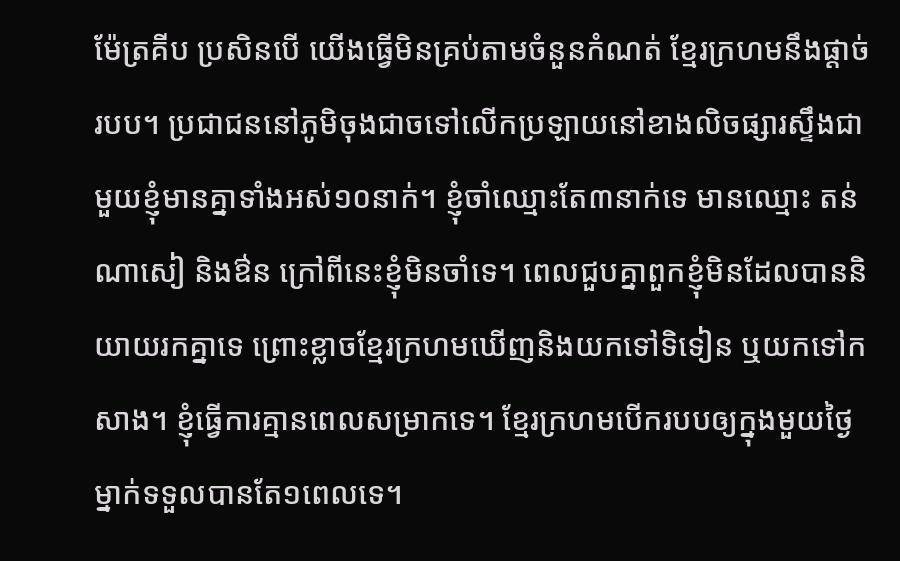ម៉ែត្រគីប ប្រសិនបើ យើងធ្វើមិនគ្រប់តាមចំនួនកំណត់ ខ្មែរក្រហមនឹងផ្ដាច់របប។ ប្រជាជននៅភូមិចុងជាចទៅលើកប្រឡាយនៅខាងលិចផ្សារស្ទឹងជាមួយខ្ញុំមានគ្នាទាំងអស់១០នាក់។ ខ្ញុំចាំឈ្មោះតែ៣នាក់ទេ មានឈ្មោះ តន់ ណាសៀ និងឳន ក្រៅពីនេះខ្ញុំមិនចាំទេ។ ពេលជួបគ្នាពួកខ្ញុំមិនដែលបាននិយាយរកគ្នាទេ ព្រោះខ្លាចខ្មែរក្រហមឃើញនិងយកទៅទិទៀន ឬយកទៅកសាង។ ខ្ញុំធ្វើការគ្មានពេលសម្រាកទេ។ ខ្មែរក្រហមបើករបបឲ្យក្នុងមួយថ្ងៃម្នាក់ទទួលបានតែ១ពេលទេ។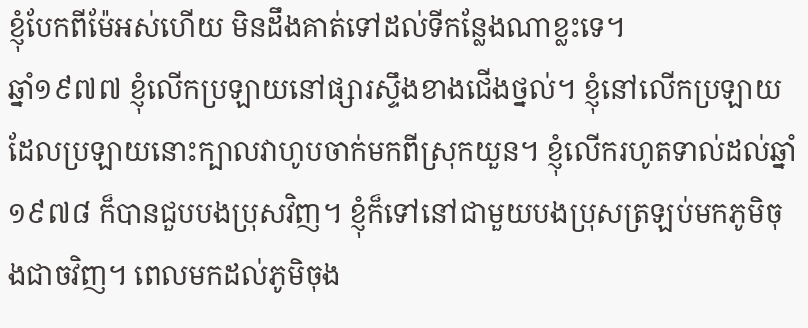ខ្ញុំបែកពីម៉ែអស់ហើយ មិនដឹងគាត់ទៅដល់ទីកន្លែងណាខ្លះទេ។
ឆ្នាំ១៩៧៧ ខ្ញុំលើកប្រឡាយនៅផ្សារស្ទឹងខាងជើងថ្នល់។ ខ្ញុំនៅលើកប្រឡាយ ដែលប្រឡាយនោះក្បាលវាហូបចាក់មកពីស្រុកយួន។ ខ្ញុំលើករហូតទាល់ដល់ឆ្នាំ១៩៧៨ ក៏បានជួបបងប្រុសវិញ។ ខ្ញុំក៏ទៅនៅជាមួយបងប្រុសត្រឡប់មកភូមិចុងជាចវិញ។ ពេលមកដល់ភូមិចុង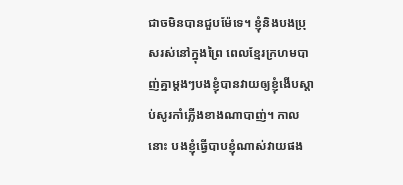ជាចមិនបានជួបម៉ែទេ។ ខ្ញុំនិងបងប្រុសរស់នៅក្នុងព្រៃ ពេលខ្មែរក្រហមបាញ់គ្នាម្ដងៗបងខ្ញុំបានវាយឲ្យខ្ញុំងើបស្ដាប់សូរកាំភ្លើងខាងណាបាញ់។ កាលនោះ បងខ្ញុំធ្វើបាបខ្ញុំណាស់វាយផង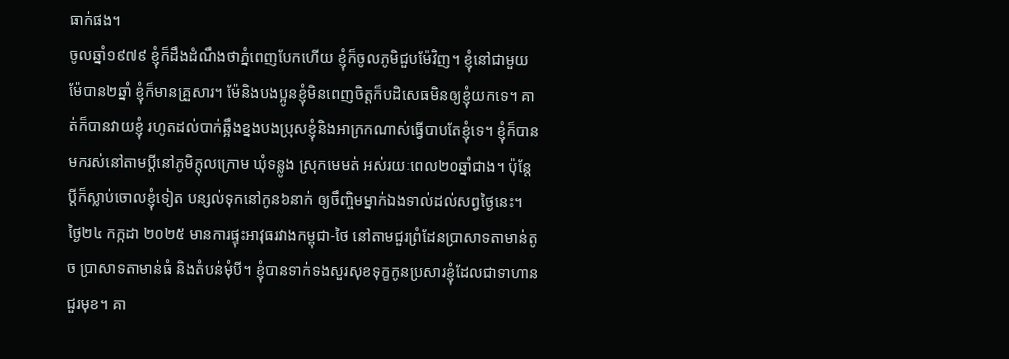ធាក់ផង។
ចូលឆ្នាំ១៩៧៩ ខ្ញុំក៏ដឹងដំណឹងថាភ្នំពេញបែកហើយ ខ្ញុំក៏ចូលភូមិជួបម៉ែវិញ។ ខ្ញុំនៅជាមួយម៉ែបាន២ឆ្នាំ ខ្ញុំក៏មានគ្រួសារ។ ម៉ែនិងបងប្អូនខ្ញុំមិនពេញចិត្តក៏បដិសេធមិនឲ្យខ្ញុំយកទេ។ គាត់ក៏បានវាយខ្ញុំ រហូតដល់បាក់ឆ្អឹងខ្នងបងប្រុសខ្ញុំនិងអាក្រកណាស់ធ្វើបាបតែខ្ញុំទេ។ ខ្ញុំក៏បានមករស់នៅតាមប្ដីនៅភូមិក្ដុលក្រោម ឃុំទន្លូង ស្រុកមេមត់ អស់រយៈពេល២០ឆ្នាំជាង។ ប៉ុន្ដែ ប្ដីក៏ស្លាប់ចោលខ្ញុំទៀត បន្សល់ទុកនៅកូន៦នាក់ ឲ្យចឹញ្ចិមម្នាក់ឯងទាល់ដល់សព្វថ្ងៃនេះ។
ថ្ងៃ២៤ កក្កដា ២០២៥ មានការផ្ទុះអាវុធរវាងកម្ពុជា-ថៃ នៅតាមជួរព្រំដែនប្រាសាទតាមាន់តូច ប្រាសាទតាមាន់ធំ និងតំបន់មុំបី។ ខ្ញុំបានទាក់ទងសួរសុខទុក្ខកូនប្រសារខ្ញុំដែលជាទាហានជួរមុខ។ គា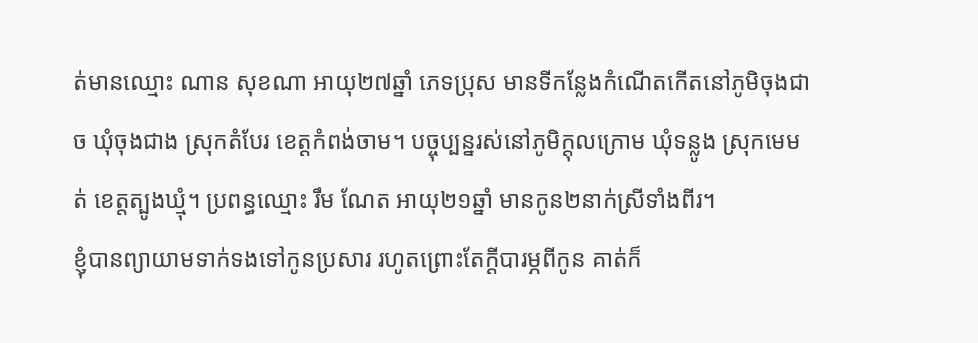ត់មានឈ្មោះ ណាន សុខណា អាយុ២៧ឆ្នាំ ភេទប្រុស មានទីកន្លែងកំណើតកើតនៅភូមិចុងជាច ឃុំចុងជាង ស្រុកតំបែរ ខេត្តកំពង់ចាម។ បច្ចុប្បន្នរស់នៅភូមិក្ដុលក្រោម ឃុំទន្លូង ស្រុកមេមត់ ខេត្តត្បូងឃ្មុំ។ ប្រពន្ធឈ្មោះ រឹម ណែត អាយុ២១ឆ្នាំ មានកូន២នាក់ស្រីទាំងពីរ។
ខ្ញុំបានព្យាយាមទាក់ទងទៅកូនប្រសារ រហូតព្រោះតែក្ដីបារម្ភពីកូន គាត់ក៏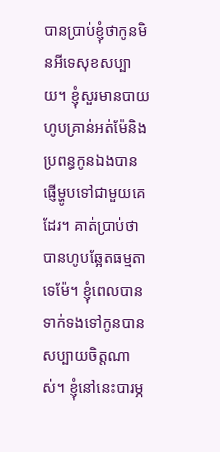បានប្រាប់ខ្ញុំថាកូនមិនអីទេសុខសប្បាយ។ ខ្ញុំសួរមានបាយហូបគ្រាន់អត់ម៉ែនិងប្រពន្ធកូនឯងបានផ្ញើម្ហូបទៅជាមួយគេដែរ។ គាត់ប្រាប់ថាបានហូបឆ្អែតធម្មតាទេម៉ែ។ ខ្ញុំពេលបានទាក់ទងទៅកូនបានសប្បាយចិត្តណាស់។ ខ្ញុំនៅនេះបារម្ភ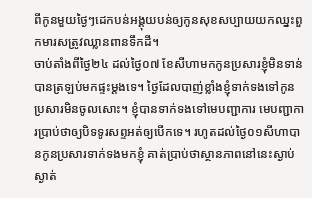ពីកូនមួយថ្ងៃៗដេកបន់អង្គុយបន់ឲ្យកូនសុខសប្បាយយកឈ្នះពួកមារសត្រូវឈ្លានពានទឹកដី។
ចាប់តាំងពីថ្ងៃ២៤ ដល់ថ្ងៃ០៧ ខែសីហាមកកូនប្រសារខ្ញុំមិនទាន់បានត្រឡប់មកផ្ទះម្ដងទេ។ ថ្ងៃដែលបាញ់ខ្លាំងខ្ញុំទាក់ទងទៅកូនប្រសារមិនចូលសោះ។ ខ្ញុំបានទាក់ទងទៅមេបញ្ជាការ មេបញ្ជាការប្រាប់ថាឲ្យបិទទូរសព្ទអត់ឲ្យបើកទេ។ រហូតដល់ថ្ងៃ០១សីហាបានកូនប្រសារទាក់ទងមកខ្ញុំ គាត់ប្រាប់ថាស្ថានភាពនៅនេះស្ងាប់ស្ងាត់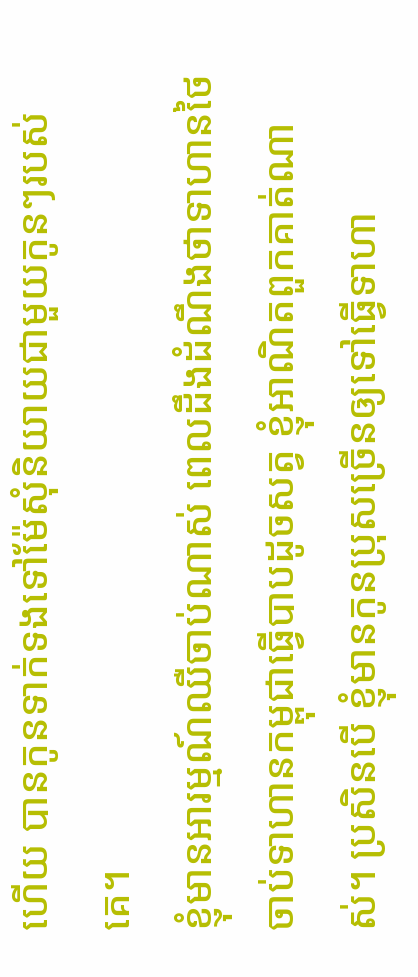ហើយ បានកូនទាក់ទងទៅម៉ែសុំនិយាយជាមួយកូនៗរបស់គេ។
ខ្ញុំមានអារម្មណ៍ឈឺចាប់ណាស់ ពេលដឹងដំណឹងថាទាហានថៃចាប់ទាហានកម្ពុជាធ្វើបាបដូចសត្វ ខ្ញុំអាណិតពួកគាត់ណាស់។ ប្រសិនបើ ខ្ញុំមានកូនប្រុសច្រើនឲ្យទៅធ្វើទាហា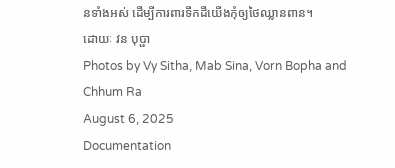នទាំងអស់ ដើម្បីការពារទឹកដីយើងកុំឲ្យថៃឈ្លានពាន។
ដោយៈ វន បុប្ផា
Photos by Vy Sitha, Mab Sina, Vorn Bopha and Chhum Ra
August 6, 2025
Documentation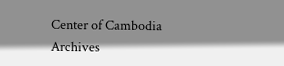Center of Cambodia Archives